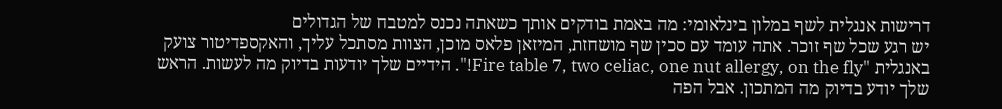דרישות אנגלית לשף במלון בינלאומי: מה באמת בודקים אותך כשאתה נכנס למטבח של הגדולים
יש רגע שכל שף זוכר. אתה עומד עם סכין שף מושחזת, המיזאן פלאס מוכן, הצוות מסתכל עליך, והאקספדיטור צועק באנגלית "Fire table 7, two celiac, one nut allergy, on the fly!". הידיים שלך יודעות בדיוק מה לעשות. הראש שלך יודע בדיוק מה המתכון. אבל הפה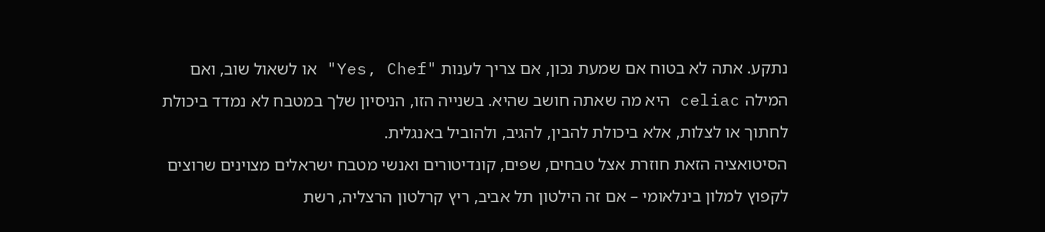נתקע. אתה לא בטוח אם שמעת נכון, אם צריך לענות "Yes, Chef" או לשאול שוב, ואם המילה celiac היא מה שאתה חושב שהיא. בשנייה הזו, הניסיון שלך במטבח לא נמדד ביכולת לחתוך או לצלות, אלא ביכולת להבין, להגיב, ולהוביל באנגלית.
הסיטואציה הזאת חוזרת אצל טבחים, שפים, קונדיטורים ואנשי מטבח ישראלים מצוינים שרוצים לקפוץ למלון בינלאומי – אם זה הילטון תל אביב, ריץ קרלטון הרצליה, רשת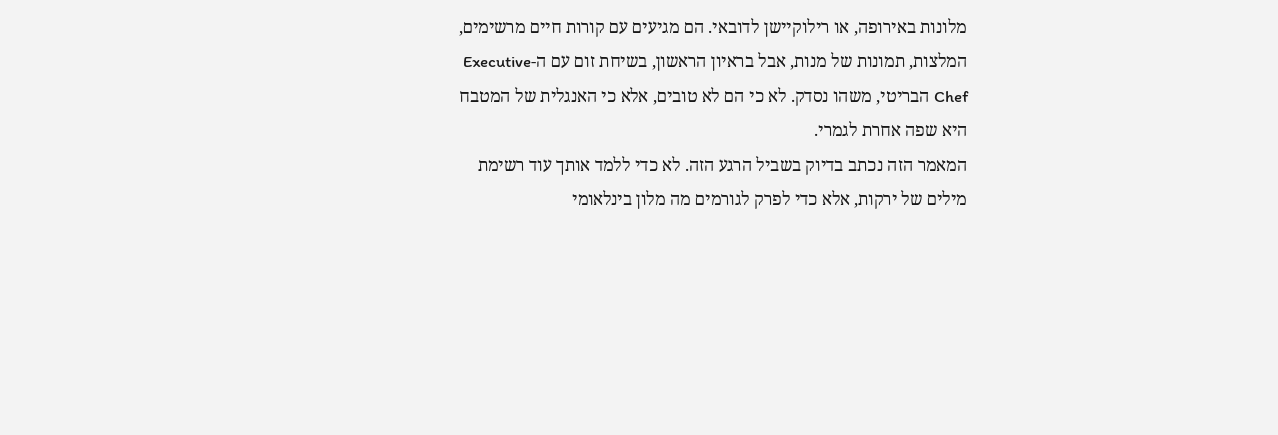מלונות באירופה, או רילוקיישן לדובאי. הם מגיעים עם קורות חיים מרשימים, המלצות, תמונות של מנות, אבל בראיון הראשון, בשיחת זום עם ה-Executive Chef הבריטי, משהו נסדק. לא כי הם לא טובים, אלא כי האנגלית של המטבח היא שפה אחרת לגמרי.
המאמר הזה נכתב בדיוק בשביל הרגע הזה. לא כדי ללמד אותך עוד רשימת מילים של ירקות, אלא כדי לפרק לגורמים מה מלון בינלאומי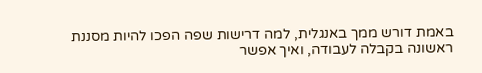באמת דורש ממך באנגלית, למה דרישות שפה הפכו להיות מסננת ראשונה בקבלה לעבודה, ואיך אפשר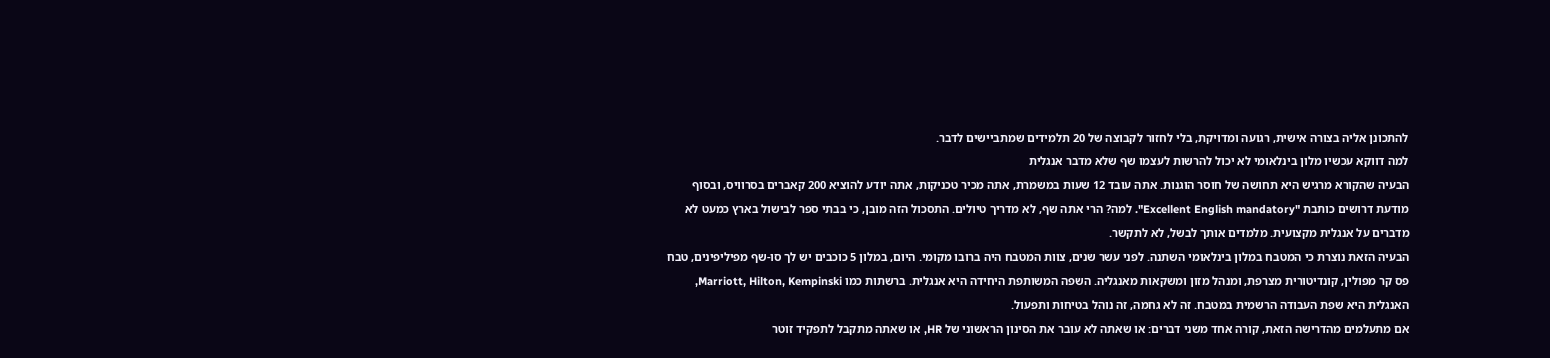להתכונן אליה בצורה אישית, רגועה ומדויקת, בלי לחזור לקבוצה של 20 תלמידים שמתביישים לדבר.
למה דווקא עכשיו מלון בינלאומי לא יכול להרשות לעצמו שף שלא מדבר אנגלית
הבעיה שהקורא מרגיש היא תחושה של חוסר הוגנות. אתה עובד 12 שעות במשמרת, אתה מכיר טכניקות, אתה יודע להוציא 200 קאברים בסרוויס, ובסוף מודעת דרושים כותבת "Excellent English mandatory". למה? הרי אתה שף, לא מדריך טיולים. התסכול הזה מובן, כי בבתי ספר לבישול בארץ כמעט לא מדברים על אנגלית מקצועית. מלמדים אותך לבשל, לא לתקשר.
הבעיה הזאת נוצרת כי המטבח במלון בינלאומי השתנה. לפני עשר שנים, צוות המטבח היה ברובו מקומי. היום, במלון 5 כוכבים יש לך סו-שף מפיליפינים, טבח פס קר מפולין, קונדיטורית מצרפת, ומנהל מזון ומשקאות מאנגליה. השפה המשותפת היחידה היא אנגלית. ברשתות כמו Marriott, Hilton, Kempinski, האנגלית היא שפת העבודה הרשמית במטבח. זה לא גחמה, זה נוהל בטיחות ותפעול.
אם מתעלמים מהדרישה הזאת, קורה אחד משני דברים: או שאתה לא עובר את הסינון הראשוני של HR, או שאתה מתקבל לתפקיד זוטר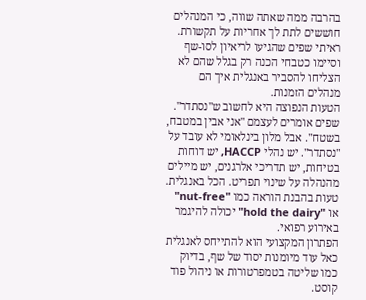בהרבה ממה שאתה שווה, כי המנהלים חוששים לתת לך אחריות על תקשורת. ראיתי שפים שהגיעו לריאיון לסו-שף וסיימו כטבחי הכנה רק בגלל שהם לא הצליחו להסביר באנגלית איך הם מנהלים הזמנות.
הטעות הנפוצה היא לחשוב ש"נסתדר". שפים אומרים לעצמם "אני אבין במטבח, בשטח". אבל מלון בינלאומי לא עובד על "נסתדר". יש נהלי HACCP, יש דוחות בטיחות, יש תדריכי אלרגנים, יש מיילים מהנהלה על שינוי תפריט. הכל באנגלית. טעות בהבנת הוראה כמו "nut-free" או "hold the dairy" יכולה להיגמר באירוע רפואי.
הפתרון המקצועי הוא להתייחס לאנגלית כאל עוד מיומנות יסוד של שף, בדיוק כמו שליטה בטמפרטורות או ניהול פוד קוסט.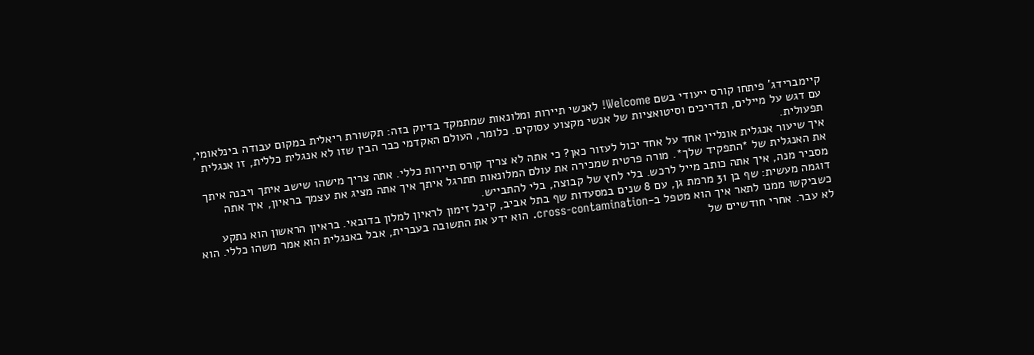קיימברידג' פיתחו קורס ייעודי בשם Welcome! לאנשי תיירות ומלונאות שמתמקד בדיוק בזה: תקשורת ריאלית במקום עבודה בינלאומי, עם דגש על מיילים, תדריכים וסיטואציות של אנשי מקצוע עסוקים. כלומר, העולם האקדמי כבר הבין שזו לא אנגלית כללית, זו אנגלית תפעולית.
איך שיעור אנגלית אונליין אחד על אחד יכול לעזור כאן? כי אתה לא צריך קורס תיירות כללי. אתה צריך מישהו שישב איתך ויבנה איתך את האנגלית של *התפקיד שלך*. מורה פרטית שמכירה את עולם המלונאות תתרגל איתך איך אתה מציג את עצמך בראיון, איך אתה מסביר מנה, איך אתה כותב מייל לרכש. בלי לחץ של קבוצה, בלי להתבייש.
דוגמה מעשית: שף בן 31 מרמת גן, עם 8 שנים במסעדות שף בתל אביב, קיבל זימון לראיון למלון בדובאי. בראיון הראשון הוא נתקע כשביקשו ממנו לתאר איך הוא מטפל ב-cross-contamination. הוא ידע את התשובה בעברית, אבל באנגלית הוא אמר משהו כללי. הוא לא עבר. אחרי חודשיים של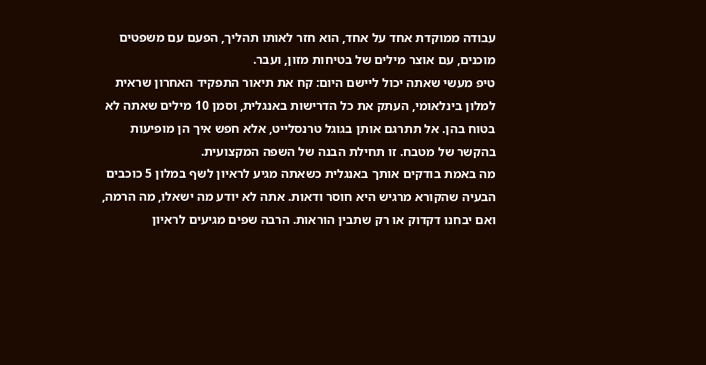עבודה ממוקדת אחד על אחד, הוא חזר לאותו תהליך, הפעם עם משפטים מוכנים, עם אוצר מילים של בטיחות מזון, ועבר.
טיפ מעשי שאתה יכול ליישם היום: קח את תיאור התפקיד האחרון שראית למלון בינלאומי, העתק את כל הדרישות באנגלית, וסמן 10 מילים שאתה לא בטוח בהן. אל תתרגם אותן בגוגל טרנסלייט, אלא חפש איך הן מופיעות בהקשר של מטבח. זו תחילת הבנה של השפה המקצועית.
מה באמת בודקים אותך באנגלית כשאתה מגיע לראיון לשף במלון 5 כוכבים
הבעיה שהקורא מרגיש היא חוסר ודאות. אתה לא יודע מה ישאלו, מה הרמה, ואם יבחנו דקדוק או רק שתבין הוראות. הרבה שפים מגיעים לראיון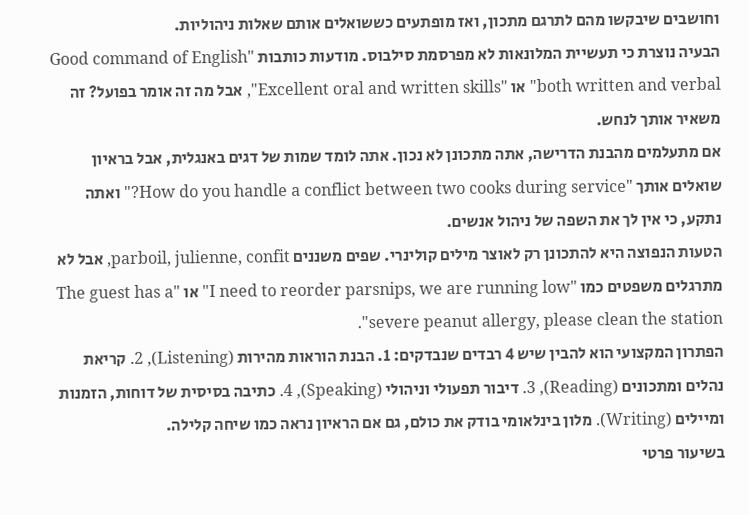וחושבים שיבקשו מהם לתרגם מתכון, ואז מופתעים כששואלים אותם שאלות ניהוליות.
הבעיה נוצרת כי תעשיית המלונאות לא מפרסמת סילבוס. מודעות כותבות "Good command of English both written and verbal" או "Excellent oral and written skills", אבל מה זה אומר בפועל? זה משאיר אותך לנחש.
אם מתעלמים מהבנת הדרישה, אתה מתכונן לא נכון. אתה לומד שמות של דגים באנגלית, אבל בראיון שואלים אותך "How do you handle a conflict between two cooks during service?" ואתה נתקע, כי אין לך את השפה של ניהול אנשים.
הטעות הנפוצה היא להתכונן רק לאוצר מילים קולינרי. שפים משננים parboil, julienne, confit, אבל לא מתרגלים משפטים כמו "I need to reorder parsnips, we are running low" או "The guest has a severe peanut allergy, please clean the station".
הפתרון המקצועי הוא להבין שיש 4 רבדים שנבדקים: 1. הבנת הוראות מהירות (Listening), 2. קריאת נהלים ומתכונים (Reading), 3. דיבור תפעולי וניהולי (Speaking), 4. כתיבה בסיסית של דוחות, הזמנות ומיילים (Writing). מלון בינלאומי בודק את כולם, גם אם הראיון נראה כמו שיחה קלילה.
בשיעור פרטי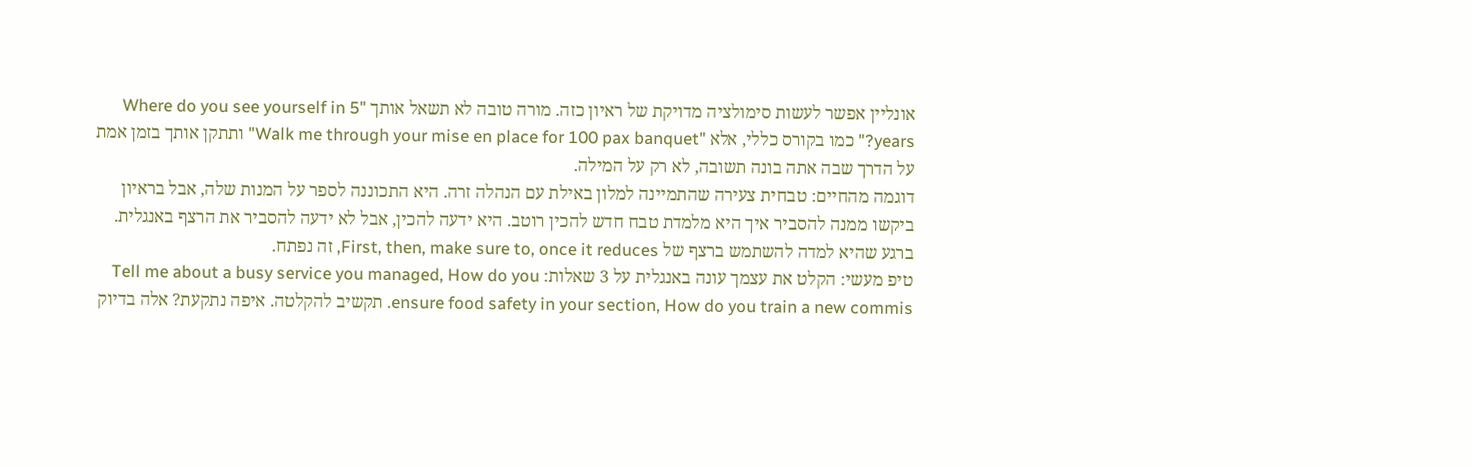אונליין אפשר לעשות סימולציה מדויקת של ראיון כזה. מורה טובה לא תשאל אותך "Where do you see yourself in 5 years?" כמו בקורס כללי, אלא "Walk me through your mise en place for 100 pax banquet" ותתקן אותך בזמן אמת על הדרך שבה אתה בונה תשובה, לא רק על המילה.
דוגמה מהחיים: טבחית צעירה שהתמיינה למלון באילת עם הנהלה זרה. היא התכוננה לספר על המנות שלה, אבל בראיון ביקשו ממנה להסביר איך היא מלמדת טבח חדש להכין רוטב. היא ידעה להכין, אבל לא ידעה להסביר את הרצף באנגלית. ברגע שהיא למדה להשתמש ברצף של First, then, make sure to, once it reduces, זה נפתח.
טיפ מעשי: הקלט את עצמך עונה באנגלית על 3 שאלות: Tell me about a busy service you managed, How do you ensure food safety in your section, How do you train a new commis. תקשיב להקלטה. איפה נתקעת? אלה בדיוק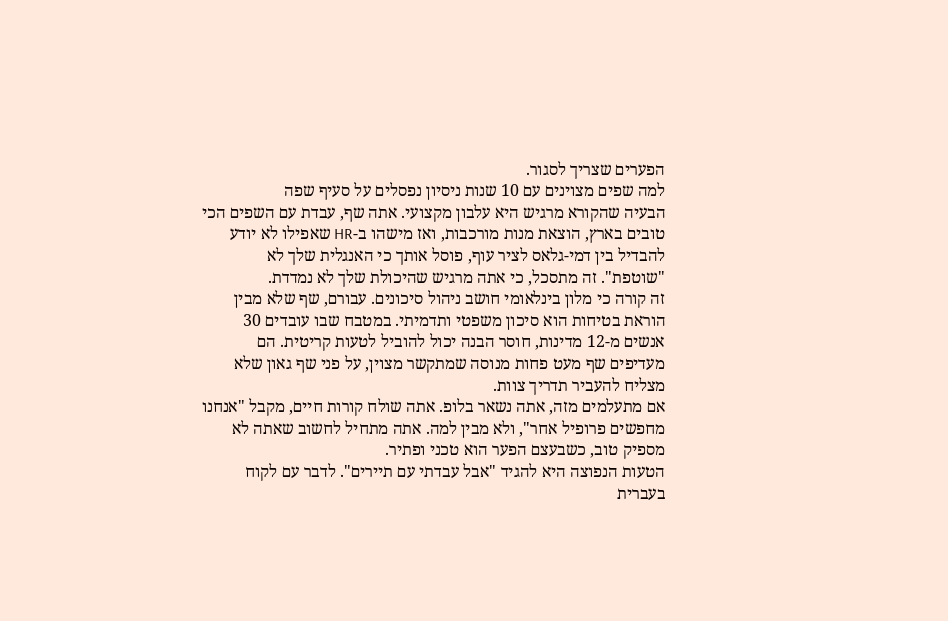הפערים שצריך לסגור.
למה שפים מצוינים עם 10 שנות ניסיון נפסלים על סעיף שפה
הבעיה שהקורא מרגיש היא עלבון מקצועי. אתה שף, עבדת עם השפים הכי טובים בארץ, הוצאת מנות מורכבות, ואז מישהו ב-HR שאפילו לא יודע להבדיל בין דמי-גלאס לציר עוף, פוסל אותך כי האנגלית שלך לא "שוטפת". זה מתסכל, כי אתה מרגיש שהיכולת שלך לא נמדדת.
זה קורה כי מלון בינלאומי חושב ניהול סיכונים. עבורם, שף שלא מבין הוראת בטיחות הוא סיכון משפטי ותדמיתי. במטבח שבו עובדים 30 אנשים מ-12 מדינות, חוסר הבנה יכול להוביל לטעות קריטית. הם מעדיפים שף מעט פחות מנוסה שמתקשר מצוין, על פני שף גאון שלא מצליח להעביר תדריך צוות.
אם מתעלמים מזה, אתה נשאר בלופ. אתה שולח קורות חיים, מקבל "אנחנו מחפשים פרופיל אחר", ולא מבין למה. אתה מתחיל לחשוב שאתה לא מספיק טוב, כשבעצם הפער הוא טכני ופתיר.
הטעות הנפוצה היא להגיד "אבל עבדתי עם תיירים". לדבר עם לקוח בעברית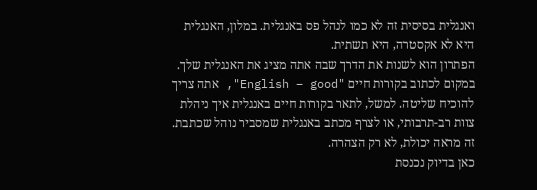ואנגלית בסיסית זה לא כמו לנהל פס באנגלית. במלון, האנגלית היא לא אקסטרה, היא תשתית.
הפתרון הוא לשנות את הדרך שבה אתה מציג את האנגלית שלך. במקום לכתוב בקורות חיים "English – good", אתה צריך להוכיח שליטה. למשל, לתאר בקורות חיים באנגלית איך ניהלת צוות רב-תרבותי, או לצרף מכתב באנגלית שמסביר נוהל שכתבת. זה מראה יכולת, לא רק הצהרה.
כאן בדיוק נכנסת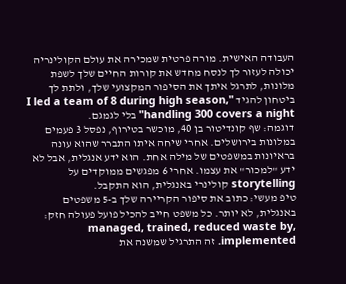העבודה האישית. מורה פרטית שמכירה את עולם הקולינריה יכולה לעזור לך לנסח מחדש את קורות החיים שלך לשפת מלונות, לתרגל איתך את הסיפור המקצועי שלך, ולתת לך ביטחון להגיד "I led a team of 8 during high season, handling 300 covers a night" בלי לגמגם.
דוגמה: שף קונדיטור בן 40, מוכשר בטירוף, נפסל 3 פעמים במלונות בירושלים. אחרי שיחה איתו התברר שהוא עונה בראיונות במשפטים של מילה אחת. הוא ידע אנגלית, אבל לא ידע "למכור" את עצמו. אחרי 6 מפגשים ממוקדים על storytelling קולינרי באנגלית, הוא התקבל.
טיפ מעשי: כתוב את סיפור הקריירה שלך ב-5 משפטים באנגלית, לא יותר. כל משפט חייב להכיל פועל פעולה חזק: managed, trained, reduced waste by, implemented. זה התרגיל שמשנה את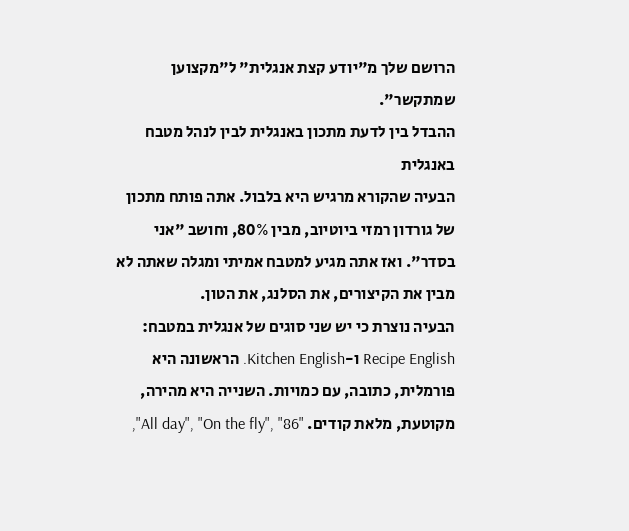הרושם שלך מ"יודע קצת אנגלית" ל"מקצוען שמתקשר".
ההבדל בין לדעת מתכון באנגלית לבין לנהל מטבח באנגלית
הבעיה שהקורא מרגיש היא בלבול. אתה פותח מתכון של גורדון רמזי ביוטיוב, מבין 80%, וחושב "אני בסדר". ואז אתה מגיע למטבח אמיתי ומגלה שאתה לא מבין את הקיצורים, את הסלנג, את הטון.
הבעיה נוצרת כי יש שני סוגים של אנגלית במטבח: Recipe English ו-Kitchen English. הראשונה היא פורמלית, כתובה, עם כמויות. השנייה היא מהירה, מקוטעת, מלאת קודים. "All day", "On the fly", "86",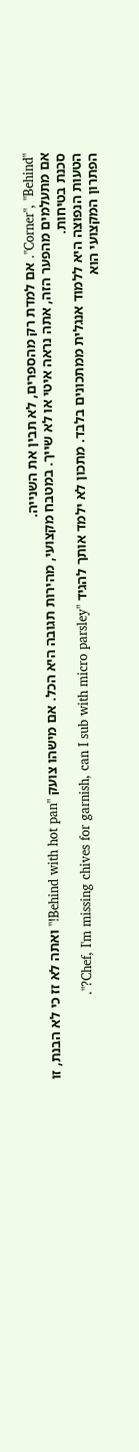"Corner", "Behind". אם למדת רק מהספרים, לא תבין את השנייה.
אם מתעלמים מהפער הזה, אתה נראה איטי או לא שייך. במטבח מקצועי, מהירות תגובה היא הכל. אם מישהו צועק "Behind with hot pan!" ואתה לא זז כי לא הבנת, זו סכנת בטיחות.
הטעות הנפוצה היא ללמוד אנגלית ממתכונים בלבד. מתכון לא ילמד אותך להגיד "Chef, I'm missing chives for garnish, can I sub with micro parsley?".
הפתרון המקצועי הוא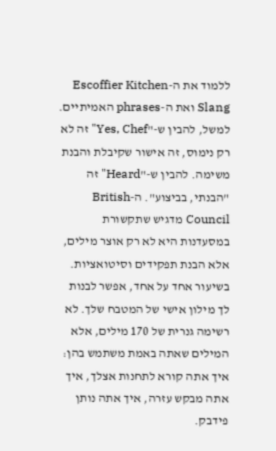ללמוד את ה-Escoffier Kitchen Slang ואת ה-phrases האמיתיים. למשל, להבין ש-"Yes, Chef" זה לא רק נימוס, זה אישור שקיבלת והבנת משימה. להבין ש-"Heard" זה "הבנתי, בביצוע". ה-British Council מדגיש שתקשורת במסעדנות היא לא רק אוצר מילים, אלא הבנת תפקידים וסיטואציות.
בשיעור אחד על אחד, אפשר לבנות לך מילון אישי של המטבח שלך. לא רשימה גנרית של 170 מילים, אלא המילים שאתה באמת משתמש בהן: איך אתה קורא לתחנות אצלך, איך אתה מבקש עזרה, איך אתה נותן פידבק.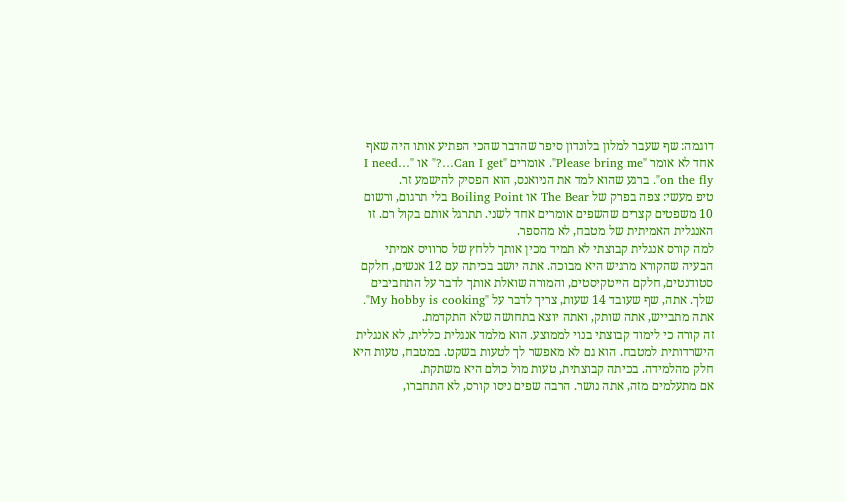דוגמה: שף שעבר למלון בלונדון סיפר שהדבר שהכי הפתיע אותו היה שאף אחד לא אומר "Please bring me". אומרים "Can I get…?" או "I need… on the fly". ברגע שהוא למד את הניואנס, הוא הפסיק להישמע זר.
טיפ מעשי: צפה בפרק של The Bear או Boiling Point בלי תרגום, ורשום 10 משפטים קצרים שהשפים אומרים אחד לשני. תתרגל אותם בקול רם. זו האנגלית האמיתית של מטבח, לא מהספר.
למה קורס אנגלית קבוצתי לא תמיד מכין אותך ללחץ של סרוויס אמיתי
הבעיה שהקורא מרגיש היא מבוכה. אתה יושב בכיתה עם 12 אנשים, חלקם סטודנטים, חלקם הייטקיסטים, והמורה שואלת אותך לדבר על התחביבים שלך. אתה, שף שעובד 14 שעות, צריך לדבר על "My hobby is cooking". אתה מתבייש, אתה שותק, ואתה יוצא בתחושה שלא התקדמת.
זה קורה כי לימוד קבוצתי בנוי לממוצע. הוא מלמד אנגלית כללית, לא אנגלית הישרדותית למטבח. הוא גם לא מאפשר לך לטעות בשקט. במטבח, טעות היא חלק מהלמידה. בכיתה קבוצתית, טעות מול כולם היא משתקת.
אם מתעלמים מזה, אתה נושר. הרבה שפים ניסו קורס, לא התחברו,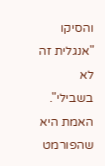והסיקו "אנגלית זה לא בשבילי". האמת היא שהפורמט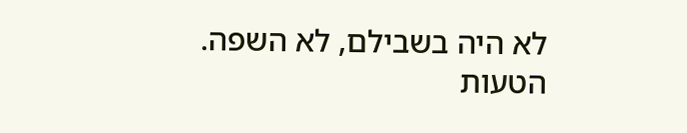לא היה בשבילם, לא השפה.
הטעות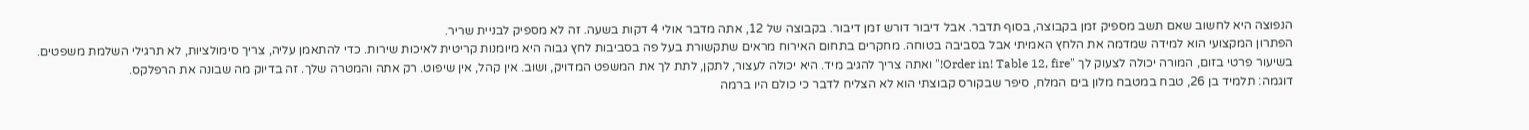הנפוצה היא לחשוב שאם תשב מספיק זמן בקבוצה, בסוף תדבר. אבל דיבור דורש זמן דיבור. בקבוצה של 12, אתה מדבר אולי 4 דקות בשעה. זה לא מספיק לבניית שריר.
הפתרון המקצועי הוא למידה שמדמה את הלחץ האמיתי אבל בסביבה בטוחה. מחקרים בתחום האירוח מראים שתקשורת בעל פה בסביבות לחץ גבוה היא מיומנות קריטית לאיכות שירות. כדי להתאמן עליה, צריך סימולציות, לא תרגילי השלמת משפטים.
בשיעור פרטי בזום, המורה יכולה לצעוק לך "Order in! Table 12, fire!" ואתה צריך להגיב מיד. היא יכולה לעצור, לתקן, לתת לך את המשפט המדויק, ושוב. אין קהל, אין שיפוט. רק אתה והמטרה שלך. זה בדיוק מה שבונה את הרפלקס.
דוגמה: תלמיד בן 26, טבח במטבח מלון בים המלח, סיפר שבקורס קבוצתי הוא לא הצליח לדבר כי כולם היו ברמה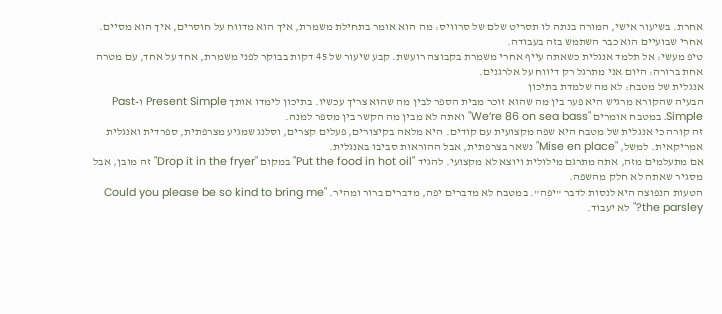אחרת. בשיעור אישי, המורה בנתה לו תסריט שלם של סרוויס: מה הוא אומר בתחילת משמרת, איך הוא מדווח על חוסרים, איך הוא מסיים. אחרי שבועיים הוא כבר השתמש בזה בעבודה.
טיפ מעשי: אל תלמד אנגלית כשאתה עייף אחרי משמרת בקבוצה רועשת. קבע שיעור של 45 דקות בבוקר לפני משמרת, אחד על אחד, עם מטרה אחת ברורה: היום אני מתרגל רק דיווח על אלרגנים.
אנגלית של מטבח: לא מה שלמדת בתיכון
הבעיה שהקורא מרגיש היא פער בין מה שהוא זוכר מבית הספר לבין מה שהוא צריך עכשיו. בתיכון לימדו אותך Present Simple ו-Past Simple. במטבח אומרים "We’re 86 on sea bass" ואתה לא מבין מה הקשר בין מספר למנה.
זה קורה כי אנגלית של מטבח היא שפה מקצועית עם קודים. היא מלאה בקיצורים, פעלים קצרים, וסלנג שמגיע מצרפתית, ספרדית ואנגלית אמריקאית. למשל, "Mise en place" נשאר בצרפתית, אבל ההוראות סביבו באנגלית.
אם מתעלמים מזה, אתה מתרגם מילולית ויוצא לא מקצועי. להגיד "Put the food in hot oil" במקום "Drop it in the fryer" זה מובן, אבל מסגיר שאתה לא חלק מהשפה.
הטעות הנפוצה היא לנסות לדבר "יפה". במטבח לא מדברים יפה, מדברים ברור ומהיר. "Could you please be so kind to bring me the parsley?" לא יעבוד.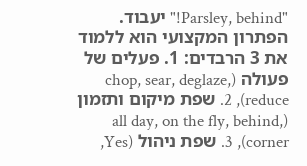"Parsley, behind!" יעבוד.
הפתרון המקצועי הוא ללמוד את 3 הרבדים: 1. פעלים של פעולה (chop, sear, deglaze, reduce), 2. שפת מיקום ותזמון (all day, on the fly, behind, corner), 3. שפת ניהול (Yes,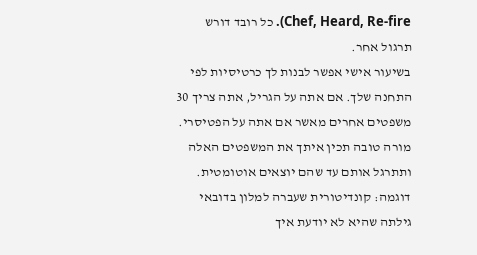Chef, Heard, Re-fire). כל רובד דורש תרגול אחר.
בשיעור אישי אפשר לבנות לך כרטיסיות לפי התחנה שלך. אם אתה על הגריל, אתה צריך 30 משפטים אחרים מאשר אם אתה על הפטיסרי. מורה טובה תכין איתך את המשפטים האלה ותתרגל אותם עד שהם יוצאים אוטומטית.
דוגמה: קונדיטורית שעברה למלון בדובאי גילתה שהיא לא יודעת איך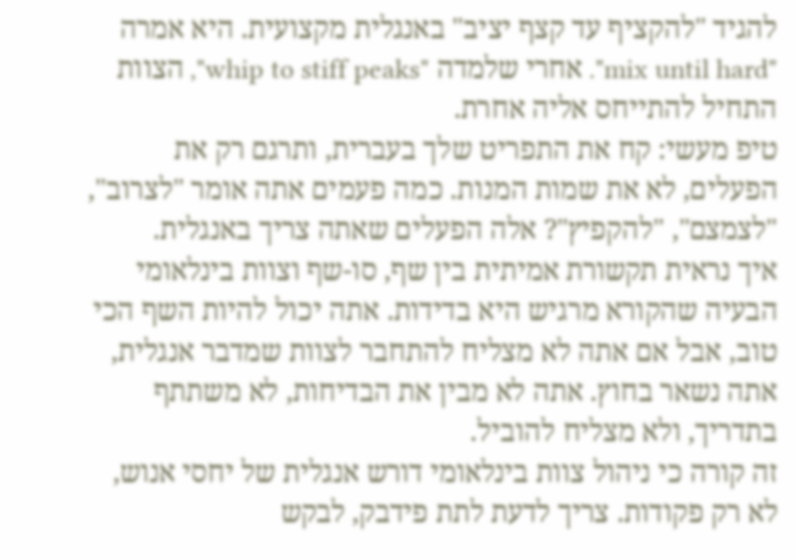להגיד "להקציף עד קצף יציב" באנגלית מקצועית. היא אמרה "mix until hard". אחרי שלמדה "whip to stiff peaks", הצוות התחיל להתייחס אליה אחרת.
טיפ מעשי: קח את התפריט שלך בעברית, ותרגם רק את הפעלים, לא את שמות המנות. כמה פעמים אתה אומר "לצרוב", "לצמצם", "להקפיץ"? אלה הפעלים שאתה צריך באנגלית.
איך נראית תקשורת אמיתית בין שף, סו-שף וצוות בינלאומי
הבעיה שהקורא מרגיש היא בדידות. אתה יכול להיות השף הכי טוב, אבל אם אתה לא מצליח להתחבר לצוות שמדבר אנגלית, אתה נשאר בחוץ. אתה לא מבין את הבדיחות, לא משתתף בתדריך, ולא מצליח להוביל.
זה קורה כי ניהול צוות בינלאומי דורש אנגלית של יחסי אנוש, לא רק פקודות. צריך לדעת לתת פידבק, לבקש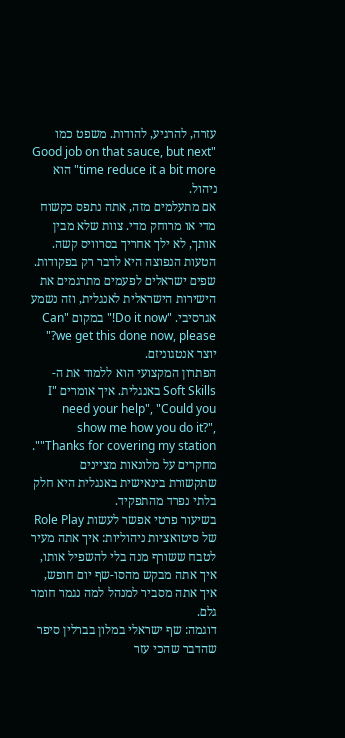עזרה, להרגיע, להודות. משפט כמו "Good job on that sauce, but next time reduce it a bit more" הוא ניהול.
אם מתעלמים מזה, אתה נתפס כקשוח מדי או מרוחק מדי. צוות שלא מבין אותך, לא ילך אחריך בסרוויס קשה.
הטעות הנפוצה היא לדבר רק בפקודות. שפים ישראלים לפעמים מתרגמים את הישירות הישראלית לאנגלית, וזה נשמע אגרסיבי. "Do it now!" במקום "Can we get this done now, please?" יוצר אנטגוניזם.
הפתרון המקצועי הוא ללמוד את ה-Soft Skills באנגלית. איך אומרים "I need your help", "Could you show me how you do it?", "Thanks for covering my station". מחקרים על מלונאות מציינים שתקשורת בינאישית באנגלית היא חלק בלתי נפרד מהתפקיד.
בשיעור פרטי אפשר לעשות Role Play של סיטואציות ניהוליות: איך אתה מעיר לטבח ששורף מנה בלי להשפיל אותו, איך אתה מבקש מהסו-שף יום חופש, איך אתה מסביר למנהל למה נגמר חומר גלם.
דוגמה: שף ישראלי במלון בברלין סיפר שהדבר שהכי עזר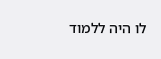לו היה ללמוד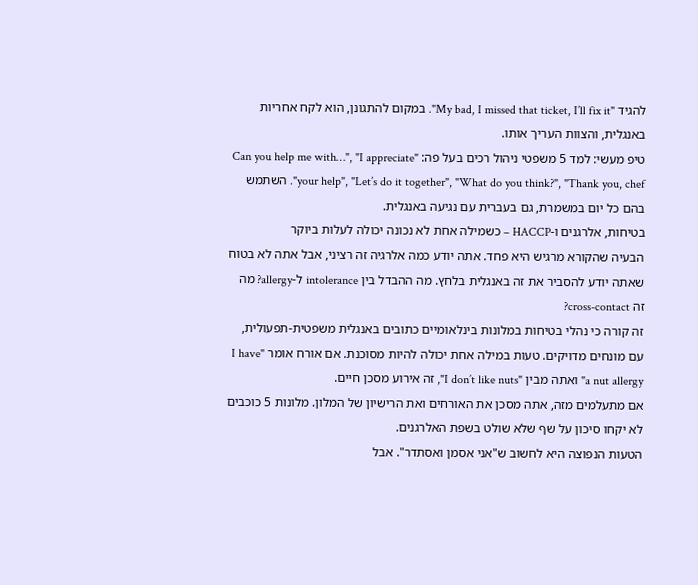להגיד "My bad, I missed that ticket, I’ll fix it". במקום להתגונן, הוא לקח אחריות באנגלית, והצוות העריך אותו.
טיפ מעשי: למד 5 משפטי ניהול רכים בעל פה: "Can you help me with…", "I appreciate your help", "Let’s do it together", "What do you think?", "Thank you, chef". השתמש בהם כל יום במשמרת, גם בעברית עם נגיעה באנגלית.
בטיחות, אלרגנים ו-HACCP – כשמילה אחת לא נכונה יכולה לעלות ביוקר
הבעיה שהקורא מרגיש היא פחד. אתה יודע כמה אלרגיה זה רציני, אבל אתה לא בטוח שאתה יודע להסביר את זה באנגלית בלחץ. מה ההבדל בין intolerance ל-allergy? מה זה cross-contact?
זה קורה כי נהלי בטיחות במלונות בינלאומיים כתובים באנגלית משפטית-תפעולית, עם מונחים מדויקים. טעות במילה אחת יכולה להיות מסוכנת. אם אורח אומר "I have a nut allergy" ואתה מבין "I don’t like nuts", זה אירוע מסכן חיים.
אם מתעלמים מזה, אתה מסכן את האורחים ואת הרישיון של המלון. מלונות 5 כוכבים לא יקחו סיכון על שף שלא שולט בשפת האלרגנים.
הטעות הנפוצה היא לחשוב ש"אני אסמן ואסתדר". אבל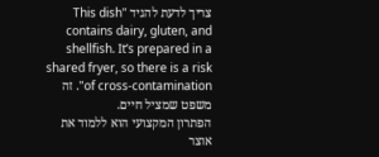צריך לדעת להגיד "This dish contains dairy, gluten, and shellfish. It’s prepared in a shared fryer, so there is a risk of cross-contamination". זה משפט שמציל חיים.
הפתרון המקצועי הוא ללמוד את אוצר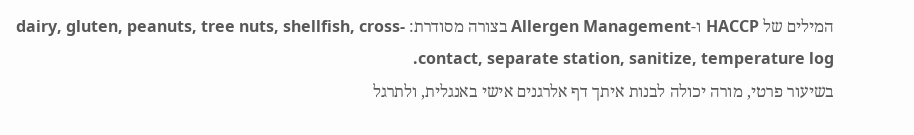המילים של HACCP ו-Allergen Management בצורה מסודרת: dairy, gluten, peanuts, tree nuts, shellfish, cross-contact, separate station, sanitize, temperature log.
בשיעור פרטי, מורה יכולה לבנות איתך דף אלרגנים אישי באנגלית, ולתרגל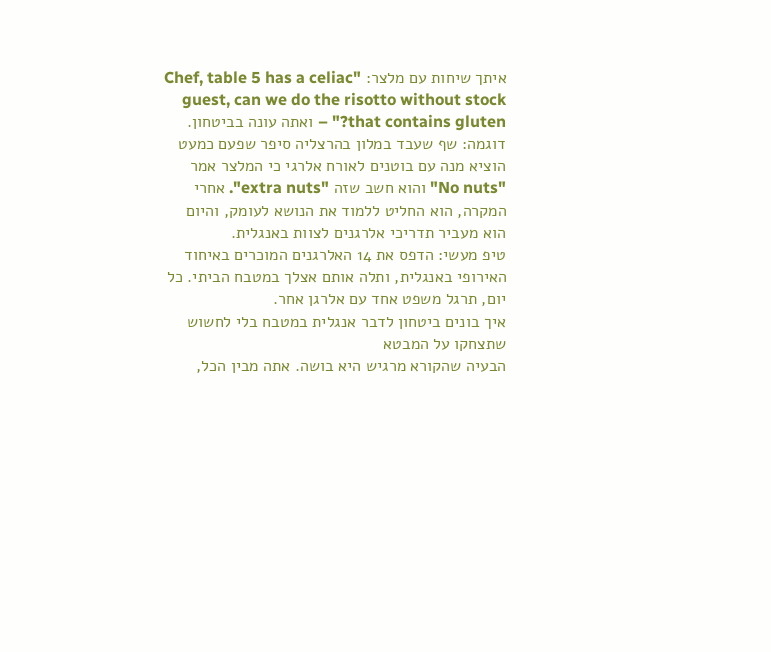איתך שיחות עם מלצר: "Chef, table 5 has a celiac guest, can we do the risotto without stock that contains gluten?" – ואתה עונה בביטחון.
דוגמה: שף שעבד במלון בהרצליה סיפר שפעם כמעט הוציא מנה עם בוטנים לאורח אלרגי כי המלצר אמר "No nuts" והוא חשב שזה "extra nuts". אחרי המקרה, הוא החליט ללמוד את הנושא לעומק, והיום הוא מעביר תדריכי אלרגנים לצוות באנגלית.
טיפ מעשי: הדפס את 14 האלרגנים המוכרים באיחוד האירופי באנגלית, ותלה אותם אצלך במטבח הביתי. כל יום, תרגל משפט אחד עם אלרגן אחר.
איך בונים ביטחון לדבר אנגלית במטבח בלי לחשוש שתצחקו על המבטא
הבעיה שהקורא מרגיש היא בושה. אתה מבין הכל,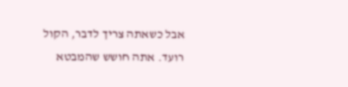אבל כשאתה צריך לדבר, הקול רועד. אתה חושש שהמבטא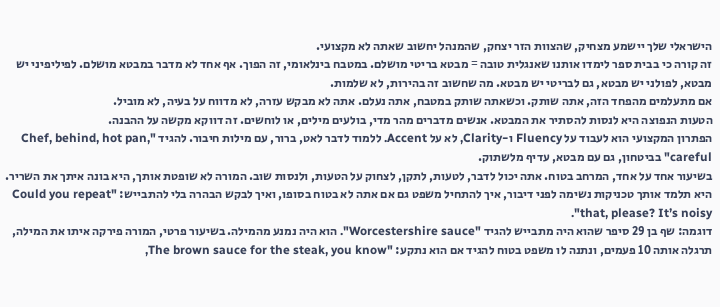הישראלי שלך יישמע מצחיק, שהצוות הזר יצחק, שהמנהל יחשוב שאתה לא מקצועי.
זה קורה כי בבית ספר לימדו אותנו שאנגלית טובה = מבטא בריטי מושלם. במטבח בינלאומי, זה הפוך. אף אחד לא מדבר במבטא מושלם. לפיליפיני יש מבטא, לפולני יש מבטא, גם לבריטי יש מבטא. מה שחשוב זה בהירות, לא שלמות.
אם מתעלמים מהפחד הזה, אתה שותק. וכשאתה שותק במטבח, אתה נעלם. אתה לא מבקש עזרה, לא מדווח על בעיה, לא מוביל.
הטעות הנפוצה היא לנסות להסתיר את המבטא. אנשים מדברים מהר מדי, בולעים מילים, או לוחשים. זה דווקא מקשה על ההבנה.
הפתרון המקצועי הוא לעבוד על Fluency ו-Clarity, לא על Accent. ללמוד לדבר לאט, ברור, עם מילות חיבור. להגיד "Chef, behind, hot pan, careful" בביטחון, גם עם מבטא, עדיף מלשתוק.
בשיעור אחד על אחד, המרחב בטוח. אתה יכול לדבר, לטעות, לתקן, לצחוק על הטעות, ולנסות שוב. המורה לא שופטת אותך, היא בונה איתך את השריר. היא תלמד אותך טכניקות נשימה לפני דיבור, איך להתחיל משפט גם אם אתה לא בטוח בסופו, ואיך לבקש הבהרה בלי להתבייש: "Could you repeat that, please? It’s noisy".
דוגמה: שף בן 29 סיפר שהוא היה מתבייש להגיד "Worcestershire sauce". הוא היה נמנע מהמילה. בשיעור פרטי, המורה פירקה איתו את המילה, תרגלה אותה 10 פעמים, ונתנה לו משפט בטוח להגיד אם הוא נתקע: "The brown sauce for the steak, you know,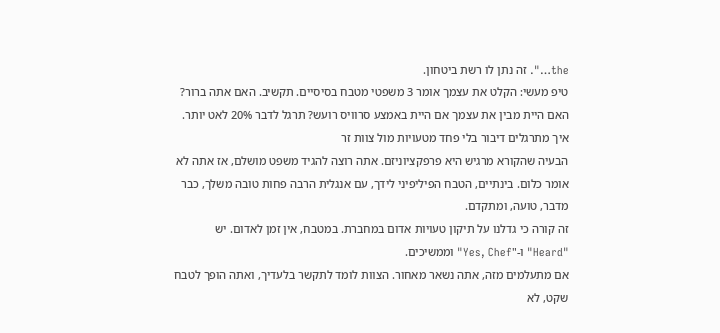the…". זה נתן לו רשת ביטחון.
טיפ מעשי: הקלט את עצמך אומר 3 משפטי מטבח בסיסיים. תקשיב. האם אתה ברור? האם היית מבין את עצמך אם היית באמצע סרוויס רועש? תרגל לדבר 20% לאט יותר.
איך מתרגלים דיבור בלי פחד מטעויות מול צוות זר
הבעיה שהקורא מרגיש היא פרפקציוניזם. אתה רוצה להגיד משפט מושלם, אז אתה לא אומר כלום. בינתיים, הטבח הפיליפיני לידך, עם אנגלית הרבה פחות טובה משלך, כבר מדבר, טועה, ומתקדם.
זה קורה כי גדלנו על תיקון טעויות אדום במחברת. במטבח, אין זמן לאדום. יש "Heard" ו-"Yes, Chef" וממשיכים.
אם מתעלמים מזה, אתה נשאר מאחור. הצוות לומד לתקשר בלעדיך, ואתה הופך לטבח שקט, לא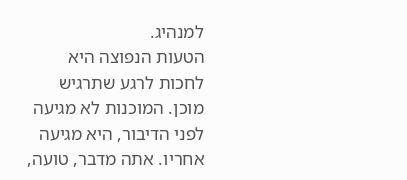למנהיג.
הטעות הנפוצה היא לחכות לרגע שתרגיש מוכן. המוכנות לא מגיעה לפני הדיבור, היא מגיעה אחריו. אתה מדבר, טועה,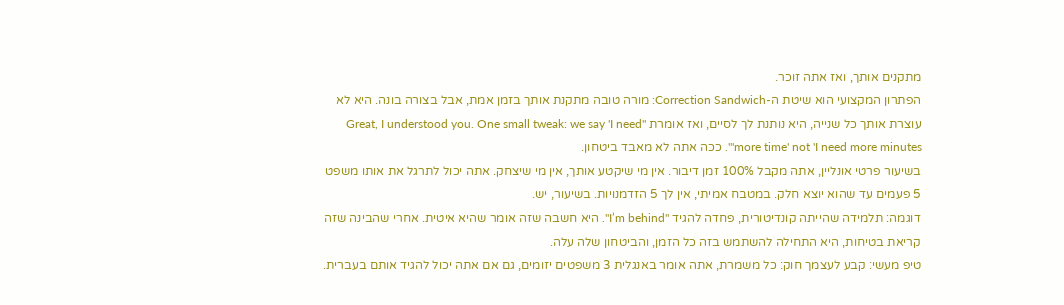מתקנים אותך, ואז אתה זוכר.
הפתרון המקצועי הוא שיטת ה-Correction Sandwich: מורה טובה מתקנת אותך בזמן אמת, אבל בצורה בונה. היא לא עוצרת אותך כל שנייה, היא נותנת לך לסיים, ואז אומרת "Great, I understood you. One small tweak: we say 'I need more time' not 'I need more minutes'". ככה אתה לא מאבד ביטחון.
בשיעור פרטי אונליין, אתה מקבל 100% זמן דיבור. אין מי שיקטע אותך, אין מי שיצחק. אתה יכול לתרגל את אותו משפט 5 פעמים עד שהוא יוצא חלק. במטבח אמיתי, אין לך 5 הזדמנויות. בשיעור, יש.
דוגמה: תלמידה שהייתה קונדיטורית, פחדה להגיד "I’m behind". היא חשבה שזה אומר שהיא איטית. אחרי שהבינה שזה קריאת בטיחות, היא התחילה להשתמש בזה כל הזמן, והביטחון שלה עלה.
טיפ מעשי: קבע לעצמך חוק: כל משמרת, אתה אומר באנגלית 3 משפטים יזומים, גם אם אתה יכול להגיד אותם בעברית.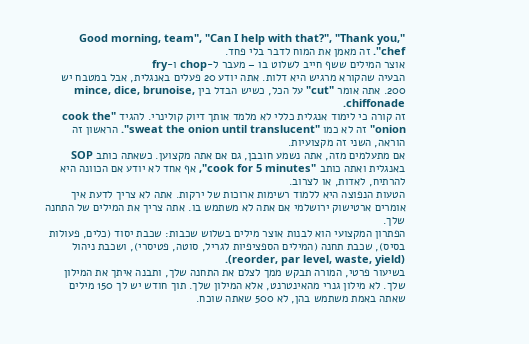"Good morning, team", "Can I help with that?", "Thank you, chef". זה מאמן את המוח לדבר בלי פחד.
אוצר המילים ששף חייב לשלוט בו – מעבר ל-chop ו-fry
הבעיה שהקורא מרגיש היא דלות. אתה יודע 20 פעלים באנגלית, אבל במטבח יש 200. אתה אומר "cut" על הכל, כשיש הבדל בין mince, dice, brunoise, chiffonade.
זה קורה כי לימוד אנגלית כללי לא מלמד אותך דיוק קולינרי. להגיד "cook the onion" זה לא כמו "sweat the onion until translucent". הראשון זה הוראה, השני זה מקצועיות.
אם מתעלמים מזה, אתה נשמע חובבן, גם אם אתה מקצוען. כשאתה כותב SOP באנגלית ואתה כותב "cook for 5 minutes", אף אחד לא יודע אם הכוונה היא להרתיח, לאדות, או לצרוב.
הטעות הנפוצה היא ללמוד רשימות ארוכות של ירקות. אתה לא צריך לדעת איך אומרים ארטישוק ירושלמי אם אתה לא משתמש בו. אתה צריך את המילים של התחנה שלך.
הפתרון המקצועי הוא לבנות אוצר מילים בשלוש שכבות: שכבת יסוד (כלים, פעולות בסיס), שכבת תחנה (המילים הספציפיות לגריל, סוטה, פטיסרי), ושכבת ניהול (reorder, par level, waste, yield).
בשיעור פרטי, המורה תבקש ממך לצלם את התחנה שלך, ותבנה איתך את המילון שלך. לא מילון גנרי מהאינטרנט, אלא המילון שלך. תוך חודש יש לך 150 מילים שאתה באמת משתמש בהן, לא 500 שאתה שוכח.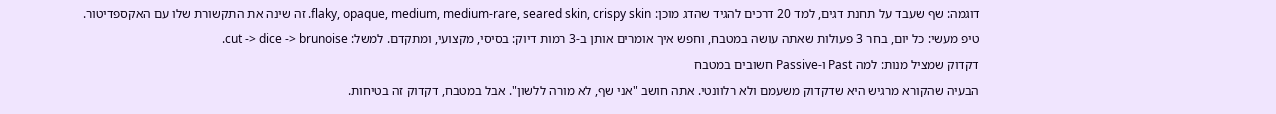דוגמה: שף שעבד על תחנת דגים, למד 20 דרכים להגיד שהדג מוכן: flaky, opaque, medium, medium-rare, seared skin, crispy skin. זה שינה את התקשורת שלו עם האקספדיטור.
טיפ מעשי: כל יום, בחר 3 פעולות שאתה עושה במטבח, וחפש איך אומרים אותן ב-3 רמות דיוק: בסיסי, מקצועי, ומתקדם. למשל: cut -> dice -> brunoise.
דקדוק שמציל מנות: למה Past ו-Passive חשובים במטבח
הבעיה שהקורא מרגיש היא שדקדוק משעמם ולא רלוונטי. אתה חושב "אני שף, לא מורה ללשון". אבל במטבח, דקדוק זה בטיחות.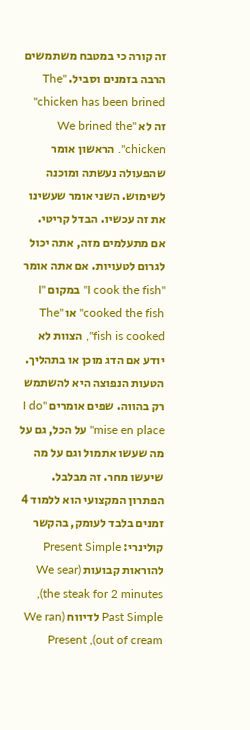זה קורה כי במטבח משתמשים הרבה בזמנים וסביל. "The chicken has been brined" זה לא "We brined the chicken". הראשון אומר שהפעולה נעשתה ומוכנה לשימוש. השני אומר שעשינו את זה עכשיו. הבדל קריטי.
אם מתעלמים מזה, אתה יכול לגרום לטעויות. אם אתה אומר "I cook the fish" במקום "I cooked the fish" או "The fish is cooked", הצוות לא יודע אם הדג מוכן או בתהליך.
הטעות הנפוצה היא להשתמש רק בהווה. שפים אומרים "I do mise en place" על הכל, גם על מה שעשו אתמול וגם על מה שיעשו מחר. זה מבלבל.
הפתרון המקצועי הוא ללמוד 4 זמנים בלבד לעומק, בהקשר קולינרי: Present Simple להוראות קבועות (We sear the steak for 2 minutes), Past Simple לדיווח (We ran out of cream), Present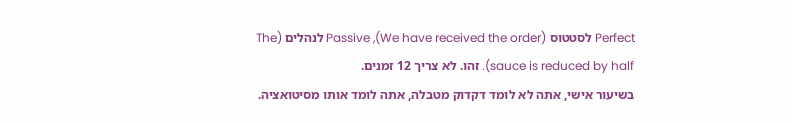Perfect לסטטוס (We have received the order), Passive לנהלים (The sauce is reduced by half). זהו. לא צריך 12 זמנים.
בשיעור אישי, אתה לא לומד דקדוק מטבלה, אתה לומד אותו מסיטואציה.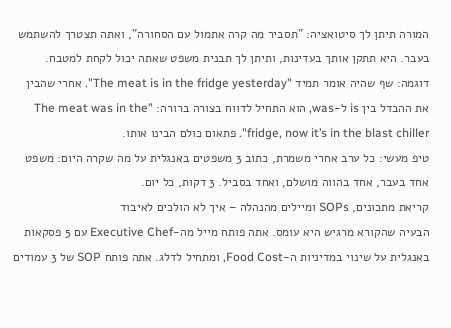המורה תיתן לך סיטואציה: "תסביר מה קרה אתמול עם הסחורה", ואתה תצטרך להשתמש בעבר. היא תתקן אותך בעדינות, ותיתן לך תבנית משפט שאתה יכול לקחת למטבח.
דוגמה: שף שהיה אומר תמיד "The meat is in the fridge yesterday". אחרי שהבין את ההבדל בין is ל-was, הוא התחיל לדווח בצורה ברורה: "The meat was in the fridge, now it’s in the blast chiller". פתאום כולם הבינו אותו.
טיפ מעשי: כל ערב אחרי משמרת, כתוב 3 משפטים באנגלית על מה שקרה היום: משפט אחד בעבר, אחד בהווה מושלם, ואחד בסביל. 3 דקות, כל יום.
קריאת מתכונים, SOPs ומיילים מהנהלה – איך לא הולכים לאיבוד
הבעיה שהקורא מרגיש היא עומס. אתה פותח מייל מה-Executive Chef עם 5 פסקאות באנגלית על שינוי במדיניות ה-Food Cost, ומתחיל לדלג. אתה פותח SOP של 3 עמודים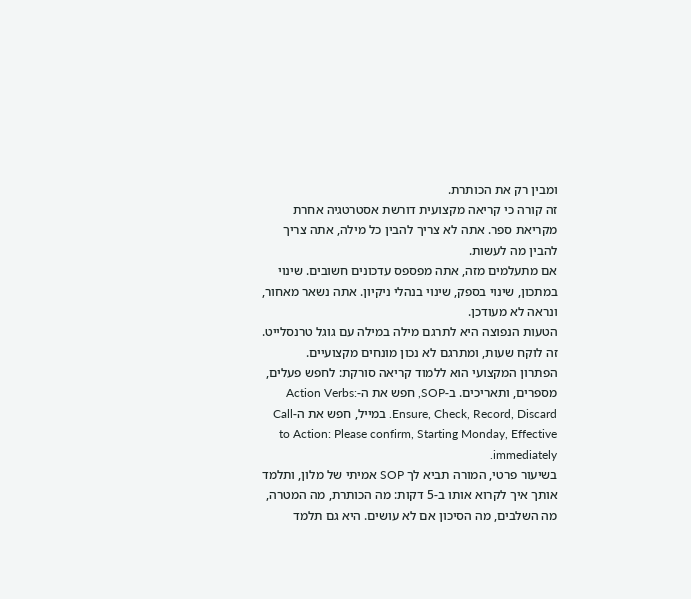ומבין רק את הכותרת.
זה קורה כי קריאה מקצועית דורשת אסטרטגיה אחרת מקריאת ספר. אתה לא צריך להבין כל מילה, אתה צריך להבין מה לעשות.
אם מתעלמים מזה, אתה מפספס עדכונים חשובים. שינוי במתכון, שינוי בספק, שינוי בנהלי ניקיון. אתה נשאר מאחור, ונראה לא מעודכן.
הטעות הנפוצה היא לתרגם מילה במילה עם גוגל טרנסלייט. זה לוקח שעות, ומתרגם לא נכון מונחים מקצועיים.
הפתרון המקצועי הוא ללמוד קריאה סורקת: לחפש פעלים, מספרים, ותאריכים. ב-SOP, חפש את ה-Action Verbs: Ensure, Check, Record, Discard. במייל, חפש את ה-Call to Action: Please confirm, Starting Monday, Effective immediately.
בשיעור פרטי, המורה תביא לך SOP אמיתי של מלון, ותלמד אותך איך לקרוא אותו ב-5 דקות: מה הכותרת, מה המטרה, מה השלבים, מה הסיכון אם לא עושים. היא גם תלמד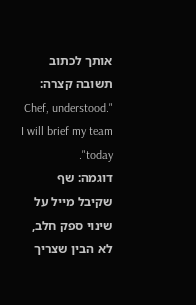אותך לכתוב תשובה קצרה: "Chef, understood. I will brief my team today".
דוגמה: שף שקיבל מייל על שינוי ספק חלב, לא הבין שצריך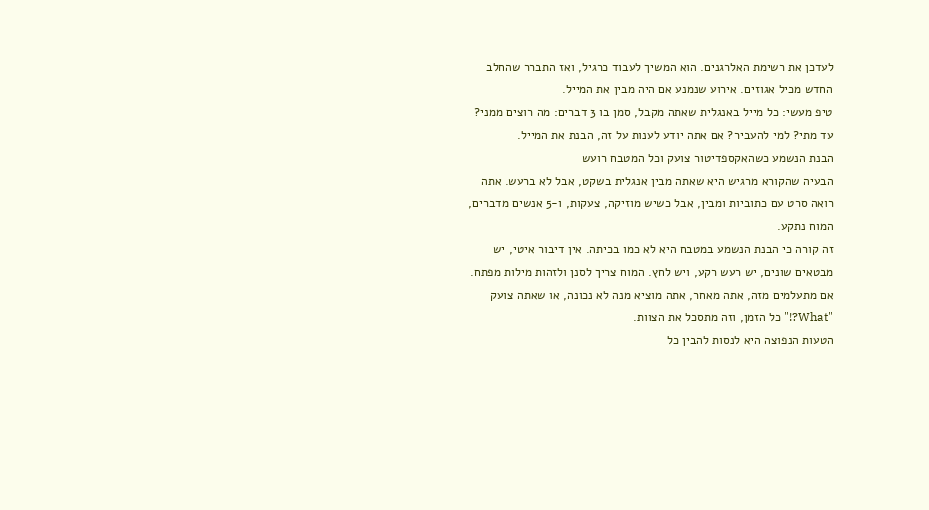לעדכן את רשימת האלרגנים. הוא המשיך לעבוד כרגיל, ואז התברר שהחלב החדש מכיל אגוזים. אירוע שנמנע אם היה מבין את המייל.
טיפ מעשי: כל מייל באנגלית שאתה מקבל, סמן בו 3 דברים: מה רוצים ממני? עד מתי? למי להעביר? אם אתה יודע לענות על זה, הבנת את המייל.
הבנת הנשמע כשהאקספדיטור צועק וכל המטבח רועש
הבעיה שהקורא מרגיש היא שאתה מבין אנגלית בשקט, אבל לא ברעש. אתה רואה סרט עם כתוביות ומבין, אבל כשיש מוזיקה, צעקות, ו-5 אנשים מדברים, המוח נתקע.
זה קורה כי הבנת הנשמע במטבח היא לא כמו בכיתה. אין דיבור איטי, יש מבטאים שונים, יש רעש רקע, ויש לחץ. המוח צריך לסנן ולזהות מילות מפתח.
אם מתעלמים מזה, אתה מאחר, אתה מוציא מנה לא נכונה, או שאתה צועק "What?!" כל הזמן, וזה מתסכל את הצוות.
הטעות הנפוצה היא לנסות להבין כל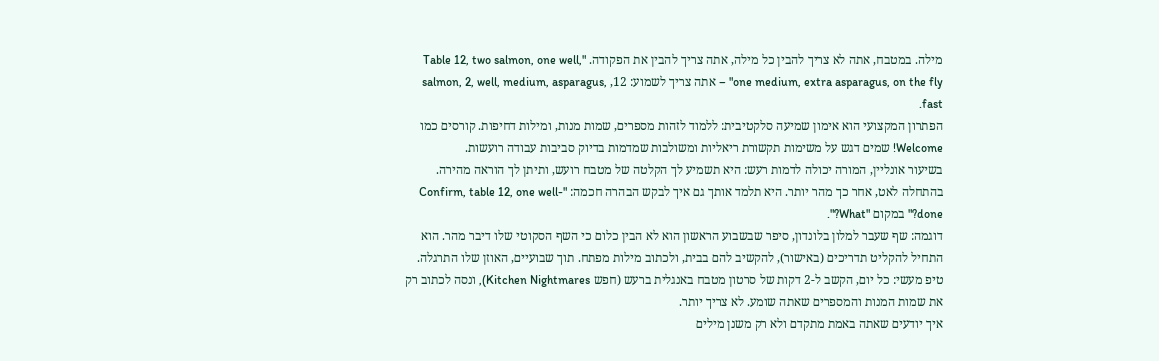מילה. במטבח, אתה לא צריך להבין כל מילה, אתה צריך להבין את הפקודה. "Table 12, two salmon, one well, one medium, extra asparagus, on the fly" – אתה צריך לשמוע: 12, salmon, 2, well, medium, asparagus, fast.
הפתרון המקצועי הוא אימון שמיעה סלקטיבית: ללמוד לזהות מספרים, שמות מנות, ומילות דחיפות. קורסים כמו Welcome! שמים דגש על משימות תקשורת ריאליות ומשולבות שמדמות בדיוק סביבות עבודה רועשות.
בשיעור אונליין, המורה יכולה לדמות רעש: היא תשמיע לך הקלטה של מטבח רועש, ותיתן לך הוראה מהירה. בהתחלה לאט, אחר כך מהר יותר. היא תלמד אותך גם איך לבקש הבהרה חכמה: "Confirm, table 12, one well-done?" במקום "What?".
דוגמה: שף שעבר למלון בלונדון, סיפר שבשבוע הראשון הוא לא הבין כלום כי השף הסקוטי שלו דיבר מהר. הוא התחיל להקליט תדריכים (באישור), להקשיב להם בבית, ולכתוב מילות מפתח. תוך שבועיים, האוזן שלו התרגלה.
טיפ מעשי: כל יום, הקשב ל-2 דקות של סרטון מטבח באנגלית ברעש (חפש Kitchen Nightmares), ונסה לכתוב רק את שמות המנות והמספרים שאתה שומע. לא צריך יותר.
איך יודעים שאתה באמת מתקדם ולא רק משנן מילים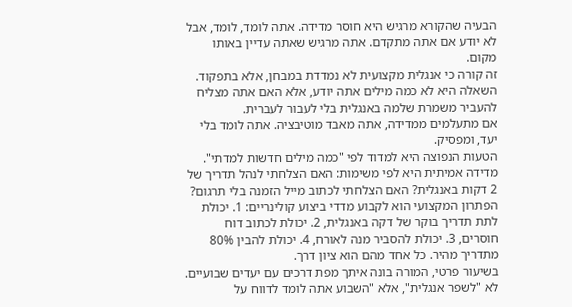הבעיה שהקורא מרגיש היא חוסר מדידה. אתה לומד, לומד, אבל לא יודע אם אתה מתקדם. אתה מרגיש שאתה עדיין באותו מקום.
זה קורה כי אנגלית מקצועית לא נמדדת במבחן, אלא בתפקוד. השאלה היא לא כמה מילים אתה יודע, אלא האם אתה מצליח להעביר משמרת שלמה באנגלית בלי לעבור לעברית.
אם מתעלמים ממדידה, אתה מאבד מוטיבציה. אתה לומד בלי יעד, ומפסיק.
הטעות הנפוצה היא למדוד לפי "כמה מילים חדשות למדתי". מדידה אמיתית היא לפי משימות: האם הצלחתי לנהל תדריך של 2 דקות באנגלית? האם הצלחתי לכתוב מייל הזמנה בלי תרגום?
הפתרון המקצועי הוא לקבוע מדדי ביצוע קולינריים: 1. יכולת לתת תדריך בוקר של דקה באנגלית, 2. יכולת לכתוב דוח חוסרים, 3. יכולת להסביר מנה לאורח, 4. יכולת להבין 80% מתדריך מהיר. כל אחד מהם הוא ציון דרך.
בשיעור פרטי, המורה בונה איתך מפת דרכים עם יעדים שבועיים. לא "לשפר אנגלית", אלא "השבוע אתה לומד לדווח על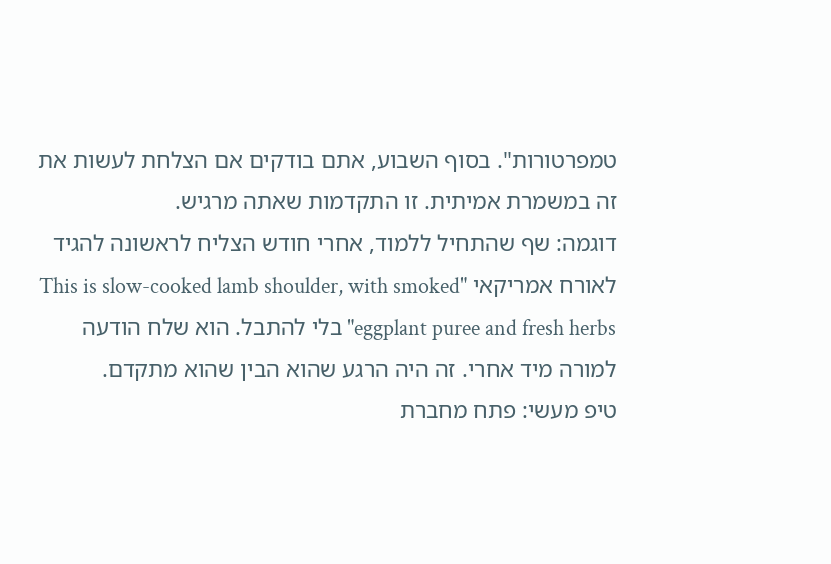טמפרטורות". בסוף השבוע, אתם בודקים אם הצלחת לעשות את זה במשמרת אמיתית. זו התקדמות שאתה מרגיש.
דוגמה: שף שהתחיל ללמוד, אחרי חודש הצליח לראשונה להגיד לאורח אמריקאי "This is slow-cooked lamb shoulder, with smoked eggplant puree and fresh herbs" בלי להתבל. הוא שלח הודעה למורה מיד אחרי. זה היה הרגע שהוא הבין שהוא מתקדם.
טיפ מעשי: פתח מחברת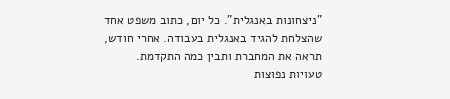"ניצחונות באנגלית". כל יום, כתוב משפט אחד שהצלחת להגיד באנגלית בעבודה. אחרי חודש, תראה את המחברת ותבין כמה התקדמת.
טעויות נפוצות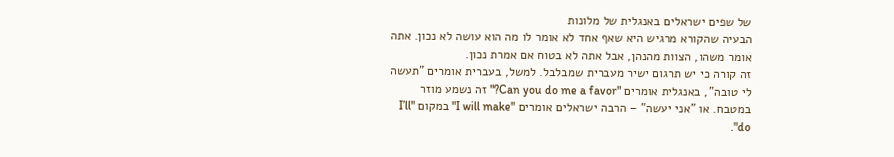של שפים ישראלים באנגלית של מלונות
הבעיה שהקורא מרגיש היא שאף אחד לא אומר לו מה הוא עושה לא נכון. אתה אומר משהו, הצוות מהנהן, אבל אתה לא בטוח אם אמרת נכון.
זה קורה כי יש תרגום ישיר מעברית שמבלבל. למשל, בעברית אומרים "תעשה לי טובה", באנגלית אומרים "Can you do me a favor?" זה נשמע מוזר במטבח. או "אני יעשה" – הרבה ישראלים אומרים "I will make" במקום "I’ll do".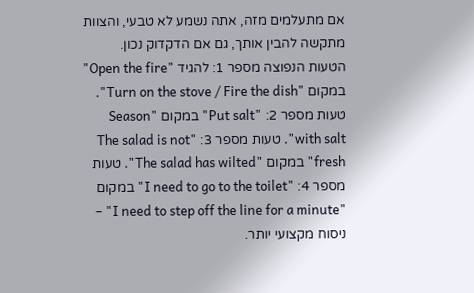אם מתעלמים מזה, אתה נשמע לא טבעי, והצוות מתקשה להבין אותך, גם אם הדקדוק נכון.
הטעות הנפוצה מספר 1: להגיד "Open the fire" במקום "Turn on the stove / Fire the dish". טעות מספר 2: "Put salt" במקום "Season with salt". טעות מספר 3: "The salad is not fresh" במקום "The salad has wilted". טעות מספר 4: "I need to go to the toilet" במקום "I need to step off the line for a minute" – ניסוח מקצועי יותר.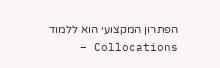הפתרון המקצועי הוא ללמוד Collocations –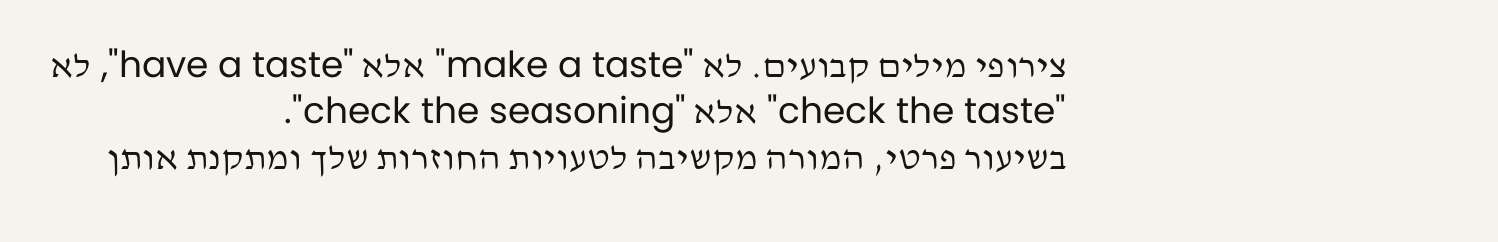צירופי מילים קבועים. לא "make a taste" אלא "have a taste", לא "check the taste" אלא "check the seasoning".
בשיעור פרטי, המורה מקשיבה לטעויות החוזרות שלך ומתקנת אותן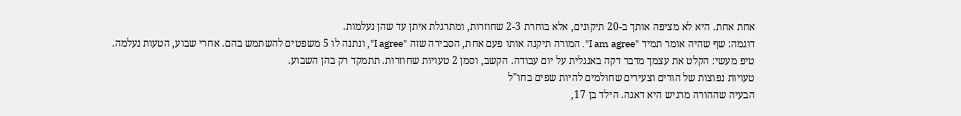אחת אחת. היא לא מציפה אותך ב-20 תיקונים, אלא בוחרת 2-3 שחוזרות, ומתרגלת איתן עד שהן נעלמות.
דוגמה: שף שהיה אומר תמיד "I am agree". המורה תיקנה אותו פעם אחת, הסבירה שזה "I agree", ונתנה לו 5 משפטים להשתמש בהם. אחרי שבוע, הטעות נעלמה.
טיפ מעשי: הקלט את עצמך מדבר דקה באנגלית על יום עבודה. הקשב, וסמן 2 טעויות שחוזרות. תתמקד רק בהן השבוע.
טעויות נפוצות של הורים וצעירים שחולמים להיות שפים בחו"ל
הבעיה שההורה מרגיש היא דאגה. הילד בן 17,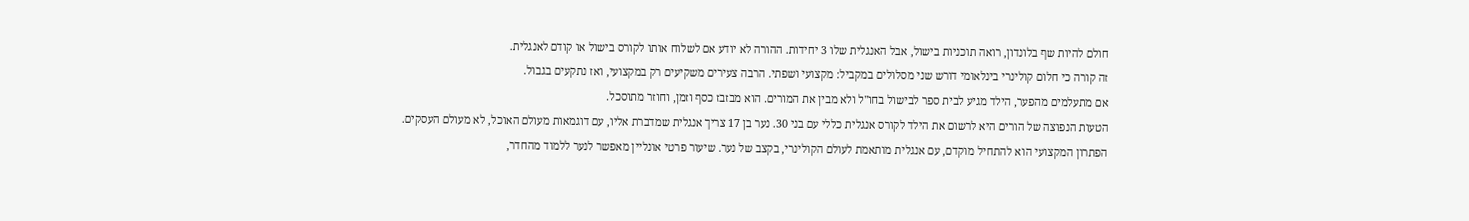חולם להיות שף בלונדון, רואה תוכניות בישול, אבל האנגלית שלו 3 יחידות. ההורה לא יודע אם לשלוח אותו לקורס בישול או קודם לאנגלית.
זה קורה כי חלום קולינרי בינלאומי דורש שני מסלולים במקביל: מקצועי ושפתי. הרבה צעירים משקיעים רק במקצועי, ואז נתקעים בגבול.
אם מתעלמים מהפער, הילד מגיע לבית ספר לבישול בחו"ל ולא מבין את המורים. הוא מבזבז כסף וזמן, וחוזר מתוסכל.
הטעות הנפוצה של הורים היא לרשום את הילד לקורס אנגלית כללי עם בני 30. נער בן 17 צריך אנגלית שמדברת אליו, עם דוגמאות מעולם האוכל, לא מעולם העסקים.
הפתרון המקצועי הוא להתחיל מוקדם, עם אנגלית מותאמת לעולם הקולינרי, בקצב של נער. שיעור פרטי אונליין מאפשר לנער ללמוד מהחדר,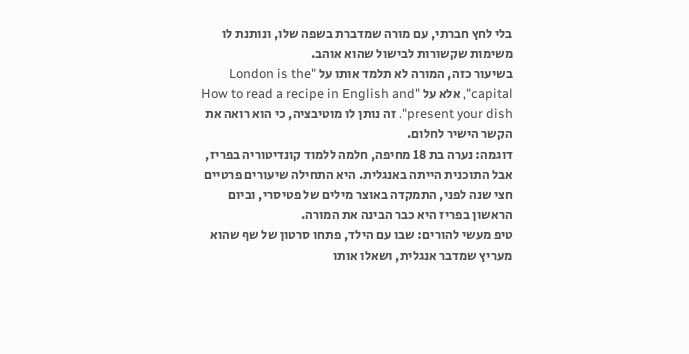בלי לחץ חברתי, עם מורה שמדברת בשפה שלו, ונותנת לו משימות שקשורות לבישול שהוא אוהב.
בשיעור כזה, המורה לא תלמד אותו על "London is the capital", אלא על "How to read a recipe in English and present your dish". זה נותן לו מוטיבציה, כי הוא רואה את הקשר הישיר לחלום.
דוגמה: נערה בת 18 מחיפה, חלמה ללמוד קונדיטוריה בפריז, אבל התוכנית הייתה באנגלית. היא התחילה שיעורים פרטיים חצי שנה לפני, התמקדה באוצר מילים של פטיסרי, וביום הראשון בפריז היא כבר הבינה את המורה.
טיפ מעשי להורים: שבו עם הילד, פתחו סרטון של שף שהוא מעריץ שמדבר אנגלית, ושאלו אותו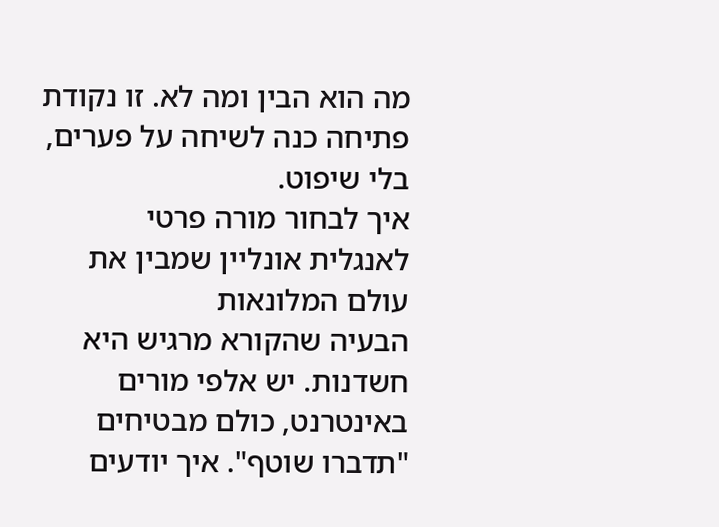מה הוא הבין ומה לא. זו נקודת פתיחה כנה לשיחה על פערים, בלי שיפוט.
איך לבחור מורה פרטי לאנגלית אונליין שמבין את עולם המלונאות
הבעיה שהקורא מרגיש היא חשדנות. יש אלפי מורים באינטרנט, כולם מבטיחים "תדברו שוטף". איך יודעים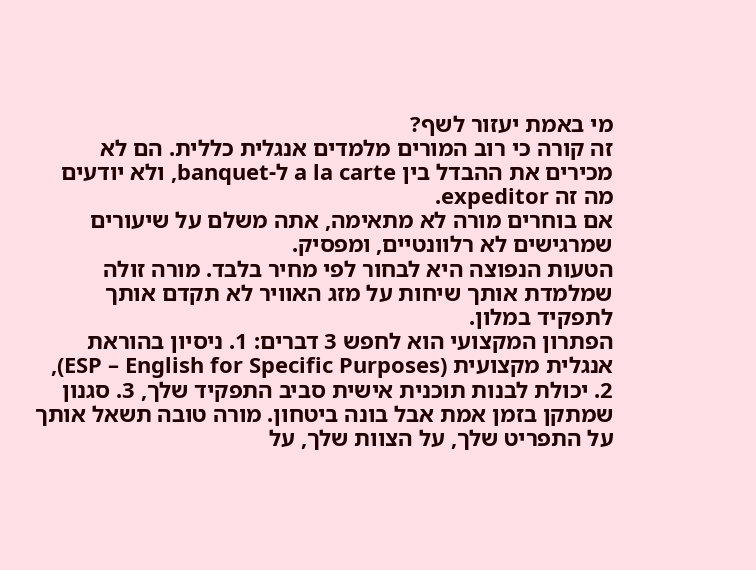מי באמת יעזור לשף?
זה קורה כי רוב המורים מלמדים אנגלית כללית. הם לא מכירים את ההבדל בין a la carte ל-banquet, ולא יודעים מה זה expeditor.
אם בוחרים מורה לא מתאימה, אתה משלם על שיעורים שמרגישים לא רלוונטיים, ומפסיק.
הטעות הנפוצה היא לבחור לפי מחיר בלבד. מורה זולה שמלמדת אותך שיחות על מזג האוויר לא תקדם אותך לתפקיד במלון.
הפתרון המקצועי הוא לחפש 3 דברים: 1. ניסיון בהוראת אנגלית מקצועית (ESP – English for Specific Purposes), 2. יכולת לבנות תוכנית אישית סביב התפקיד שלך, 3. סגנון שמתקן בזמן אמת אבל בונה ביטחון. מורה טובה תשאל אותך על התפריט שלך, על הצוות שלך, על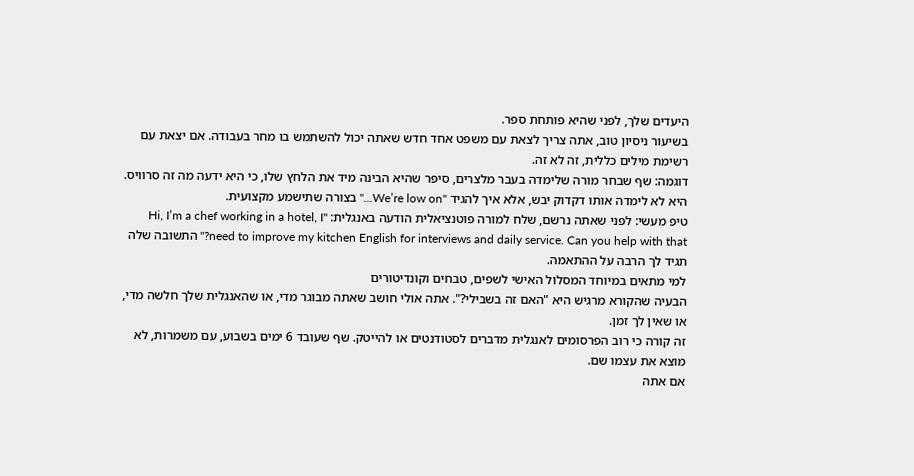היעדים שלך, לפני שהיא פותחת ספר.
בשיעור ניסיון טוב, אתה צריך לצאת עם משפט אחד חדש שאתה יכול להשתמש בו מחר בעבודה. אם יצאת עם רשימת מילים כללית, זה לא זה.
דוגמה: שף שבחר מורה שלימדה בעבר מלצרים, סיפר שהיא הבינה מיד את הלחץ שלו, כי היא ידעה מה זה סרוויס. היא לא לימדה אותו דקדוק יבש, אלא איך להגיד "We’re low on…" בצורה שתישמע מקצועית.
טיפ מעשי: לפני שאתה נרשם, שלח למורה פוטנציאלית הודעה באנגלית: "Hi, I’m a chef working in a hotel, I need to improve my kitchen English for interviews and daily service. Can you help with that?" התשובה שלה תגיד לך הרבה על ההתאמה.
למי מתאים במיוחד המסלול האישי לשפים, טבחים וקונדיטורים
הבעיה שהקורא מרגיש היא "האם זה בשבילי?". אתה אולי חושב שאתה מבוגר מדי, או שהאנגלית שלך חלשה מדי, או שאין לך זמן.
זה קורה כי רוב הפרסומים לאנגלית מדברים לסטודנטים או להייטק. שף שעובד 6 ימים בשבוע, עם משמרות, לא מוצא את עצמו שם.
אם אתה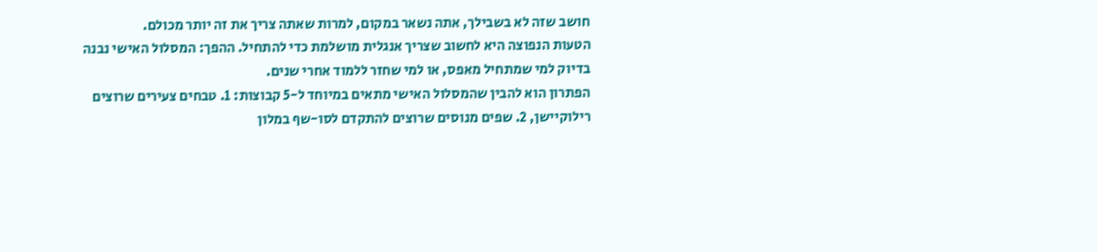חושב שזה לא בשבילך, אתה נשאר במקום, למרות שאתה צריך את זה יותר מכולם.
הטעות הנפוצה היא לחשוב שצריך אנגלית מושלמת כדי להתחיל. ההפך: המסלול האישי נבנה בדיוק למי שמתחיל מאפס, או למי שחזר ללמוד אחרי שנים.
הפתרון הוא להבין שהמסלול האישי מתאים במיוחד ל-5 קבוצות: 1. טבחים צעירים שרוצים רילוקיישן, 2. שפים מנוסים שרוצים להתקדם לסו-שף במלון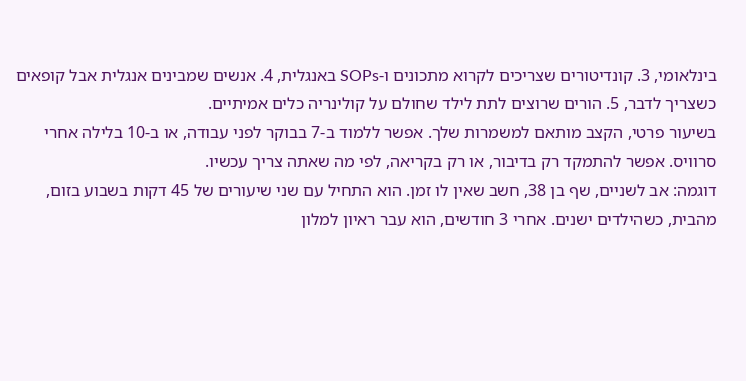בינלאומי, 3. קונדיטורים שצריכים לקרוא מתכונים ו-SOPs באנגלית, 4. אנשים שמבינים אנגלית אבל קופאים כשצריך לדבר, 5. הורים שרוצים לתת לילד שחולם על קולינריה כלים אמיתיים.
בשיעור פרטי, הקצב מותאם למשמרות שלך. אפשר ללמוד ב-7 בבוקר לפני עבודה, או ב-10 בלילה אחרי סרוויס. אפשר להתמקד רק בדיבור, או רק בקריאה, לפי מה שאתה צריך עכשיו.
דוגמה: אב לשניים, שף בן 38, חשב שאין לו זמן. הוא התחיל עם שני שיעורים של 45 דקות בשבוע בזום, מהבית, כשהילדים ישנים. אחרי 3 חודשים, הוא עבר ראיון למלון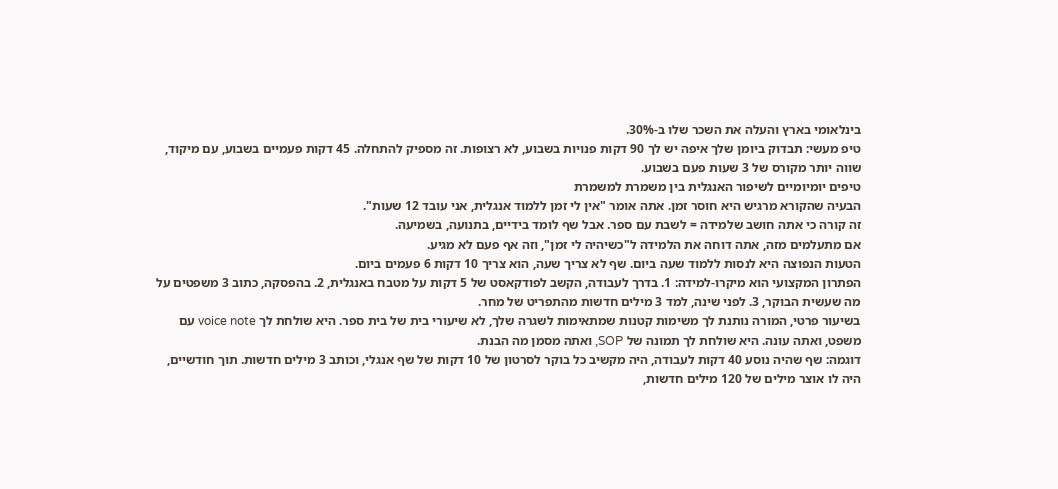בינלאומי בארץ והעלה את השכר שלו ב-30%.
טיפ מעשי: תבדוק ביומן שלך איפה יש לך 90 דקות פנויות בשבוע, לא רצופות. זה מספיק להתחלה. 45 דקות פעמיים בשבוע, עם מיקוד, שווה יותר מקורס של 3 שעות פעם בשבוע.
טיפים יומיומיים לשיפור האנגלית בין משמרת למשמרת
הבעיה שהקורא מרגיש היא חוסר זמן. אתה אומר "אין לי זמן ללמוד אנגלית, אני עובד 12 שעות".
זה קורה כי אתה חושב שלמידה = לשבת עם ספר. אבל שף לומד בידיים, בתנועה, בשמיעה.
אם מתעלמים מזה, אתה דוחה את הלמידה ל"כשיהיה לי זמן", וזה אף פעם לא מגיע.
הטעות הנפוצה היא לנסות ללמוד שעה ביום. שף לא צריך שעה, הוא צריך 10 דקות 6 פעמים ביום.
הפתרון המקצועי הוא מיקרו-למידה: 1. בדרך לעבודה, הקשב לפודקאסט של 5 דקות על מטבח באנגלית, 2. בהפסקה, כתוב 3 משפטים על מה שעשית הבוקר, 3. לפני שינה, למד 3 מילים חדשות מהתפריט של מחר.
בשיעור פרטי, המורה נותנת לך משימות קטנות שמתאימות לשגרה שלך, לא שיעורי בית של בית ספר. היא שולחת לך voice note עם משפט, ואתה עונה. היא שולחת לך תמונה של SOP, ואתה מסמן מה הבנת.
דוגמה: שף שהיה נוסע 40 דקות לעבודה, היה מקשיב כל בוקר לסרטון של 10 דקות של שף אנגלי, וכותב 3 מילים חדשות. תוך חודשיים, היה לו אוצר מילים של 120 מילים חדשות,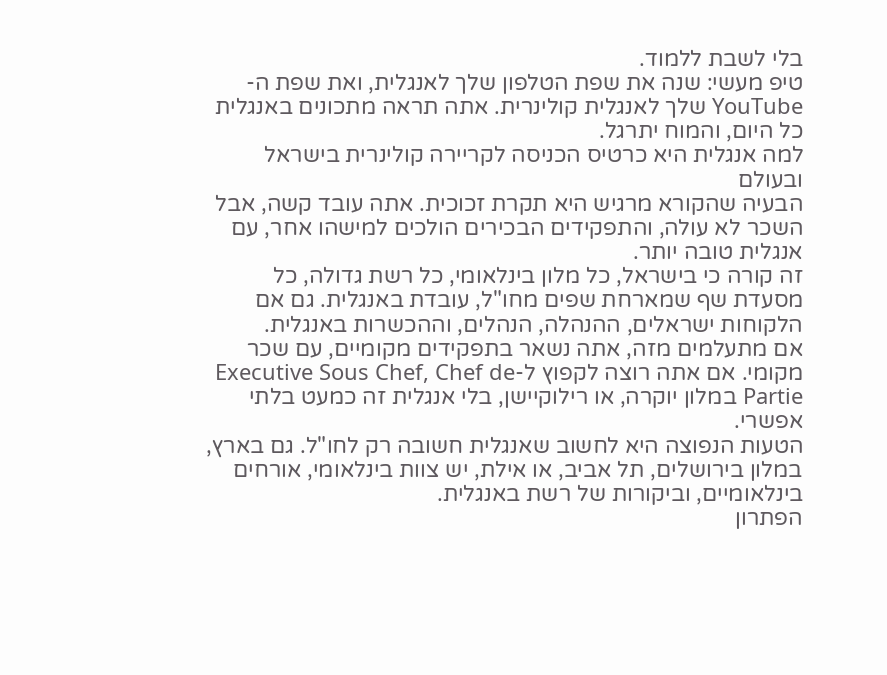בלי לשבת ללמוד.
טיפ מעשי: שנה את שפת הטלפון שלך לאנגלית, ואת שפת ה-YouTube שלך לאנגלית קולינרית. אתה תראה מתכונים באנגלית כל היום, והמוח יתרגל.
למה אנגלית היא כרטיס הכניסה לקריירה קולינרית בישראל ובעולם
הבעיה שהקורא מרגיש היא תקרת זכוכית. אתה עובד קשה, אבל השכר לא עולה, והתפקידים הבכירים הולכים למישהו אחר, עם אנגלית טובה יותר.
זה קורה כי בישראל, כל מלון בינלאומי, כל רשת גדולה, כל מסעדת שף שמארחת שפים מחו"ל, עובדת באנגלית. גם אם הלקוחות ישראלים, ההנהלה, הנהלים, וההכשרות באנגלית.
אם מתעלמים מזה, אתה נשאר בתפקידים מקומיים, עם שכר מקומי. אם אתה רוצה לקפוץ ל-Executive Sous Chef, Chef de Partie במלון יוקרה, או רילוקיישן, בלי אנגלית זה כמעט בלתי אפשרי.
הטעות הנפוצה היא לחשוב שאנגלית חשובה רק לחו"ל. גם בארץ, במלון בירושלים, תל אביב, או אילת, יש צוות בינלאומי, אורחים בינלאומיים, וביקורות של רשת באנגלית.
הפתרון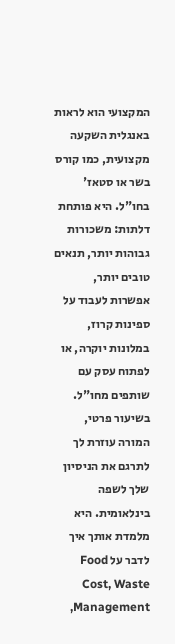המקצועי הוא לראות באנגלית השקעה מקצועית, כמו קורס בשר או סטאז' בחו"ל. היא פותחת דלתות: משכורות גבוהות יותר, תנאים טובים יותר, אפשרות לעבוד על ספינות קרוז, במלונות יוקרה, או לפתוח עסק עם שותפים מחו"ל.
בשיעור פרטי, המורה עוזרת לך לתרגם את הניסיון שלך לשפה בינלאומית. היא מלמדת אותך איך לדבר על Food Cost, Waste Management,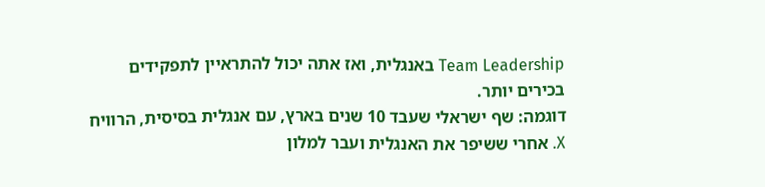Team Leadership באנגלית, ואז אתה יכול להתראיין לתפקידים בכירים יותר.
דוגמה: שף ישראלי שעבד 10 שנים בארץ, עם אנגלית בסיסית, הרוויח X. אחרי ששיפר את האנגלית ועבר למלון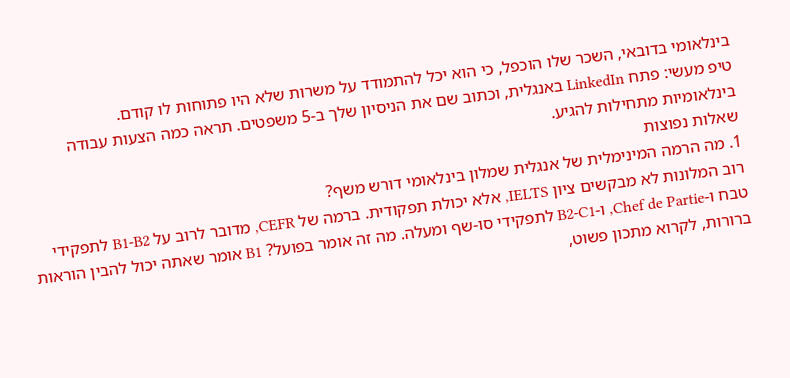בינלאומי בדובאי, השכר שלו הוכפל, כי הוא יכל להתמודד על משרות שלא היו פתוחות לו קודם.
טיפ מעשי: פתח LinkedIn באנגלית, וכתוב שם את הניסיון שלך ב-5 משפטים. תראה כמה הצעות עבודה בינלאומיות מתחילות להגיע.
שאלות נפוצות
1. מה הרמה המינימלית של אנגלית שמלון בינלאומי דורש משף?
רוב המלונות לא מבקשים ציון IELTS, אלא יכולת תפקודית. ברמה של CEFR, מדובר לרוב על B1-B2 לתפקידי טבח ו-Chef de Partie, ו-B2-C1 לתפקידי סו-שף ומעלה. מה זה אומר בפועל? B1 אומר שאתה יכול להבין הוראות ברורות, לקרוא מתכון פשוט,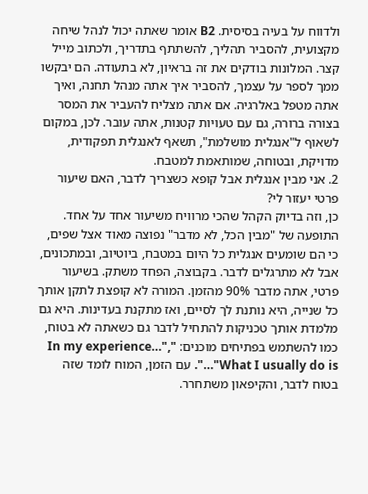ולדווח על בעיה בסיסית. B2 אומר שאתה יכול לנהל שיחה מקצועית, להסביר תהליך, להשתתף בתדריך, ולכתוב מייל קצר. המלונות בודקים את זה בראיון, לא בתעודה. הם יבקשו ממך לספר על עצמך, להסביר איך אתה מנהל תחנה, ואיך אתה מטפל באלרגיה. אם אתה מצליח להעביר את המסר בצורה ברורה, גם עם טעויות קטנות, אתה עובר. לכן, במקום לשאוף ל"אנגלית מושלמת", תשאף לאנגלית תפקודית, מדויקת, ובטוחה, שמותאמת למטבח.
2. אני מבין אנגלית אבל קופא כשצריך לדבר, האם שיעור פרטי יעזור לי?
כן, וזה בדיוק הקהל שהכי מרוויח משיעור אחד על אחד. התופעה של "מבין הכל, לא מדבר" נפוצה מאוד אצל שפים, כי הם שומעים אנגלית כל היום במטבח, ביוטיוב, ובמתכונים, אבל לא מתרגלים לדבר. בקבוצה, הפחד משתק. בשיעור פרטי, אתה מדבר 90% מהזמן. המורה לא קופצת לתקן אותך כל שנייה, היא נותנת לך לסיים, ואז מתקנת בעדינות. היא גם מלמדת אותך טכניקות להתחיל לדבר גם כשאתה לא בטוח, כמו להשתמש בפתיחים מוכנים: "In my experience…", "What I usually do is…". עם הזמן, המוח לומד שזה בטוח לדבר, והקיפאון משתחרר.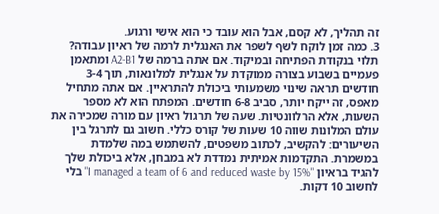זה תהליך, לא קסם, אבל הוא עובד כי הוא אישי ורגוע.
3. כמה זמן לוקח לשף לשפר את האנגלית לרמה של ראיון עבודה?
תלוי בנקודת הפתיחה ובמיקוד. אם אתה ברמה של A2-B1 ומתאמן פעמיים בשבוע בצורה ממוקדת על אנגלית למלונאות, תוך 3-4 חודשים תראה שינוי משמעותי ביכולת להתראיין. אם אתה מתחיל מאפס, זה ייקח יותר, סביב 6-8 חודשים. המפתח הוא לא מספר השעות, אלא הרלוונטיות. שעה של תרגול ראיון עם מורה שמכירה את עולם המלונות שווה 10 שעות של קורס כללי. חשוב גם לתרגל בין השיעורים: להקשיב, לכתוב משפטים, להשתמש במה שלמדת במשמרת. התקדמות אמיתית נמדדת לא במבחן, אלא ביכולת שלך להגיד בראיון "I managed a team of 6 and reduced waste by 15%" בלי לחשוב 10 דקות.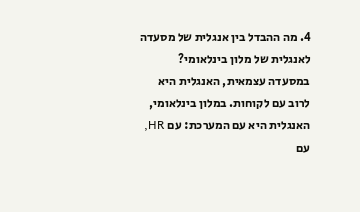4. מה ההבדל בין אנגלית של מסעדה לאנגלית של מלון בינלאומי?
במסעדה עצמאית, האנגלית היא לרוב עם לקוחות. במלון בינלאומי, האנגלית היא עם המערכת: עם HR, עם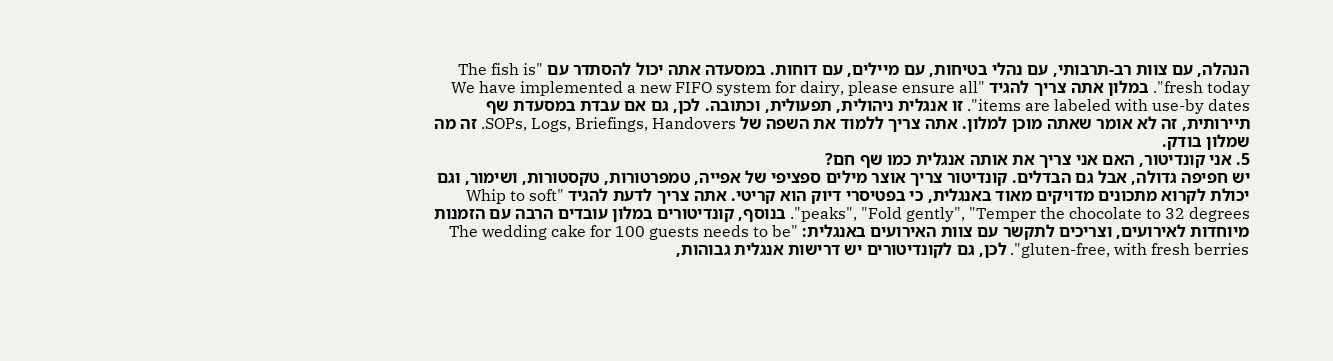הנהלה, עם צוות רב-תרבותי, עם נהלי בטיחות, עם מיילים, עם דוחות. במסעדה אתה יכול להסתדר עם "The fish is fresh today". במלון אתה צריך להגיד "We have implemented a new FIFO system for dairy, please ensure all items are labeled with use-by dates". זו אנגלית ניהולית, תפעולית, וכתובה. לכן, גם אם עבדת במסעדת שף תיירותית, זה לא אומר שאתה מוכן למלון. אתה צריך ללמוד את השפה של SOPs, Logs, Briefings, Handovers. זה מה שמלון בודק.
5. אני קונדיטור, האם אני צריך את אותה אנגלית כמו שף חם?
יש חפיפה גדולה, אבל גם הבדלים. קונדיטור צריך אוצר מילים ספציפי של אפייה, טמפרטורות, טקסטורות, ושימור, וגם יכולת לקרוא מתכונים מדויקים מאוד באנגלית, כי בפטיסרי דיוק הוא קריטי. אתה צריך לדעת להגיד "Whip to soft peaks", "Fold gently", "Temper the chocolate to 32 degrees". בנוסף, קונדיטורים במלון עובדים הרבה עם הזמנות מיוחדות לאירועים, וצריכים לתקשר עם צוות האירועים באנגלית: "The wedding cake for 100 guests needs to be gluten-free, with fresh berries". לכן, גם לקונדיטורים יש דרישות אנגלית גבוהות,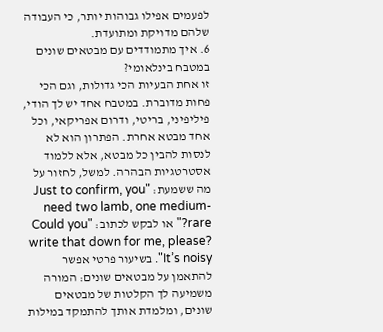לפעמים אפילו גבוהות יותר, כי העבודה שלהם מדויקת ומתועדת.
6. איך מתמודדים עם מבטאים שונים במטבח בינלאומי?
זו אחת הבעיות הכי גדולות, וגם הכי פחות מדוברת. במטבח אחד יש לך הודי, פיליפיני, בריטי, ודרום אפריקאי, וכל אחד מבטא אחרת. הפתרון הוא לא לנסות להבין כל מבטא, אלא ללמוד אסטרטגיות הבהרה. למשל, לחזור על מה ששמעת: "Just to confirm, you need two lamb, one medium-rare?" או לבקש לכתוב: "Could you write that down for me, please? It’s noisy". בשיעור פרטי אפשר להתאמן על מבטאים שונים: המורה משמיעה לך הקלטות של מבטאים שונים, ומלמדת אותך להתמקד במילות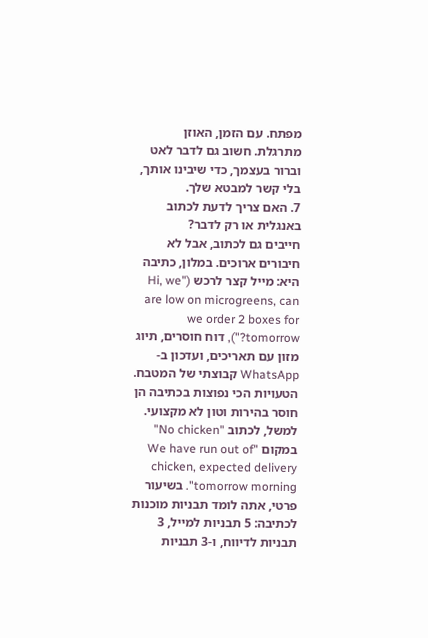מפתח. עם הזמן, האוזן מתרגלת. חשוב גם לדבר לאט וברור בעצמך, כדי שיבינו אותך, בלי קשר למבטא שלך.
7. האם צריך לדעת לכתוב באנגלית או רק לדבר?
חייבים גם לכתוב, אבל לא חיבורים ארוכים. במלון, כתיבה היא: מייל קצר לרכש ("Hi, we are low on microgreens, can we order 2 boxes for tomorrow?"), דוח חוסרים, תיוג מזון עם תאריכים, ועדכון ב-WhatsApp קבוצתי של המטבח. הטעויות הכי נפוצות בכתיבה הן חוסר בהירות וטון לא מקצועי. למשל, לכתוב "No chicken" במקום "We have run out of chicken, expected delivery tomorrow morning". בשיעור פרטי, אתה לומד תבניות מוכנות לכתיבה: 5 תבניות למייל, 3 תבניות לדיווח, ו-3 תבניות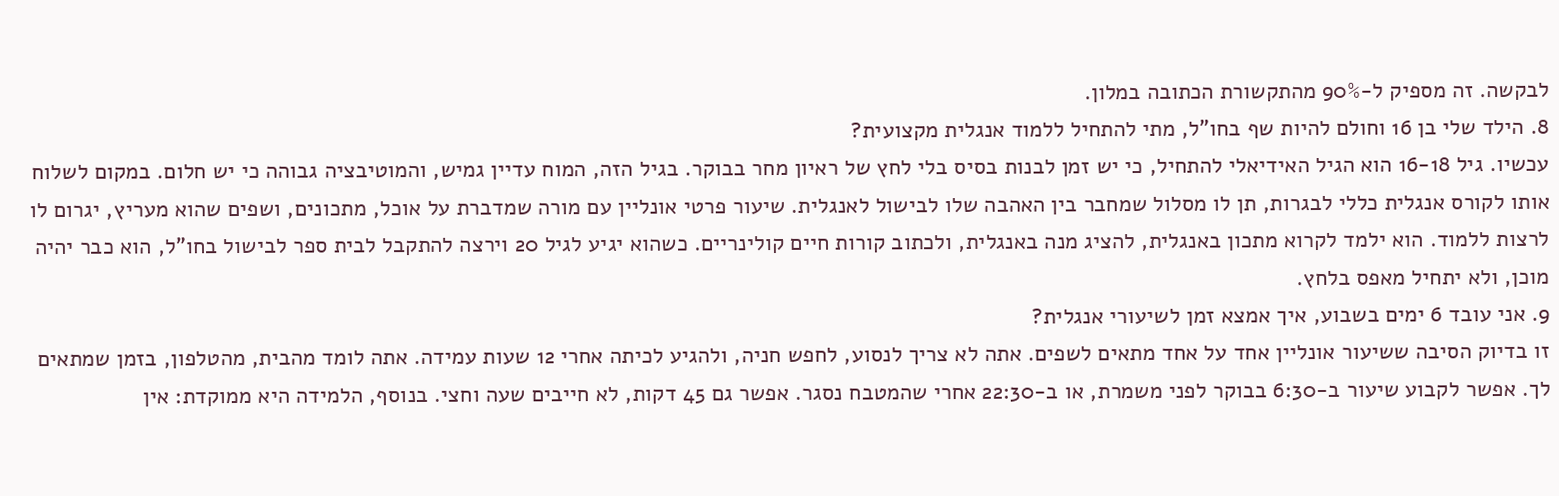לבקשה. זה מספיק ל-90% מהתקשורת הכתובה במלון.
8. הילד שלי בן 16 וחולם להיות שף בחו"ל, מתי להתחיל ללמוד אנגלית מקצועית?
עכשיו. גיל 16-18 הוא הגיל האידיאלי להתחיל, כי יש זמן לבנות בסיס בלי לחץ של ראיון מחר בבוקר. בגיל הזה, המוח עדיין גמיש, והמוטיבציה גבוהה כי יש חלום. במקום לשלוח אותו לקורס אנגלית כללי לבגרות, תן לו מסלול שמחבר בין האהבה שלו לבישול לאנגלית. שיעור פרטי אונליין עם מורה שמדברת על אוכל, מתכונים, ושפים שהוא מעריץ, יגרום לו לרצות ללמוד. הוא ילמד לקרוא מתכון באנגלית, להציג מנה באנגלית, ולכתוב קורות חיים קולינריים. כשהוא יגיע לגיל 20 וירצה להתקבל לבית ספר לבישול בחו"ל, הוא כבר יהיה מוכן, ולא יתחיל מאפס בלחץ.
9. אני עובד 6 ימים בשבוע, איך אמצא זמן לשיעורי אנגלית?
זו בדיוק הסיבה ששיעור אונליין אחד על אחד מתאים לשפים. אתה לא צריך לנסוע, לחפש חניה, ולהגיע לכיתה אחרי 12 שעות עמידה. אתה לומד מהבית, מהטלפון, בזמן שמתאים לך. אפשר לקבוע שיעור ב-6:30 בבוקר לפני משמרת, או ב-22:30 אחרי שהמטבח נסגר. אפשר גם 45 דקות, לא חייבים שעה וחצי. בנוסף, הלמידה היא ממוקדת: אין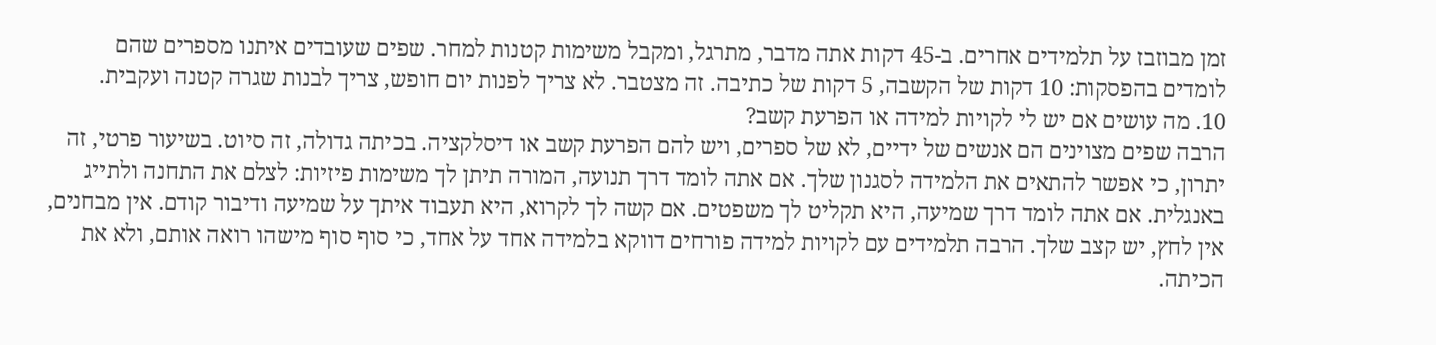זמן מבוזבז על תלמידים אחרים. ב-45 דקות אתה מדבר, מתרגל, ומקבל משימות קטנות למחר. שפים שעובדים איתנו מספרים שהם לומדים בהפסקות: 10 דקות של הקשבה, 5 דקות של כתיבה. זה מצטבר. לא צריך לפנות יום חופש, צריך לבנות שגרה קטנה ועקבית.
10. מה עושים אם יש לי לקויות למידה או הפרעת קשב?
הרבה שפים מצוינים הם אנשים של ידיים, לא של ספרים, ויש להם הפרעת קשב או דיסלקציה. בכיתה גדולה, זה סיוט. בשיעור פרטי, זה יתרון, כי אפשר להתאים את הלמידה לסגנון שלך. אם אתה לומד דרך תנועה, המורה תיתן לך משימות פיזיות: לצלם את התחנה ולתייג באנגלית. אם אתה לומד דרך שמיעה, היא תקליט לך משפטים. אם קשה לך לקרוא, היא תעבוד איתך על שמיעה ודיבור קודם. אין מבחנים, אין לחץ, יש קצב שלך. הרבה תלמידים עם לקויות למידה פורחים דווקא בלמידה אחד על אחד, כי סוף סוף מישהו רואה אותם, ולא את הכיתה.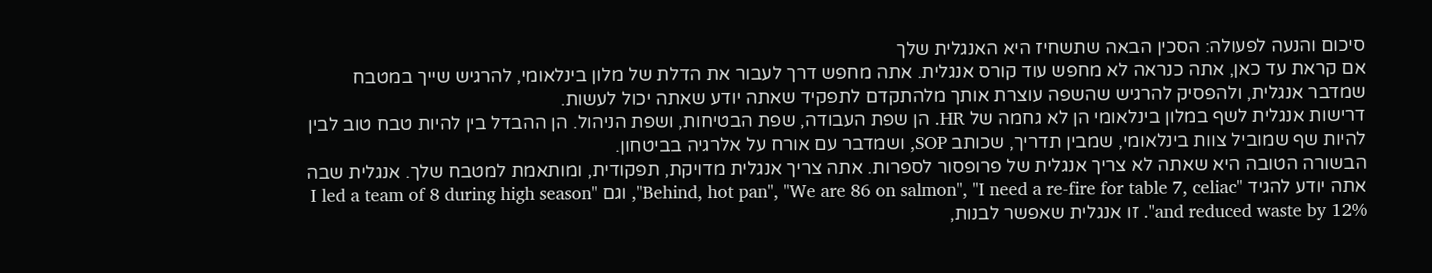סיכום והנעה לפעולה: הסכין הבאה שתשחיז היא האנגלית שלך
אם קראת עד כאן, אתה כנראה לא מחפש עוד קורס אנגלית. אתה מחפש דרך לעבור את הדלת של מלון בינלאומי, להרגיש שייך במטבח שמדבר אנגלית, ולהפסיק להרגיש שהשפה עוצרת אותך מלהתקדם לתפקיד שאתה יודע שאתה יכול לעשות.
דרישות אנגלית לשף במלון בינלאומי הן לא גחמה של HR. הן שפת העבודה, שפת הבטיחות, ושפת הניהול. הן ההבדל בין להיות טבח טוב לבין להיות שף שמוביל צוות בינלאומי, שמבין תדריך, שכותב SOP, ושמדבר עם אורח על אלרגיה בביטחון.
הבשורה הטובה היא שאתה לא צריך אנגלית של פרופסור לספרות. אתה צריך אנגלית מדויקת, תפקודית, ומותאמת למטבח שלך. אנגלית שבה אתה יודע להגיד "Behind, hot pan", "We are 86 on salmon", "I need a re-fire for table 7, celiac", וגם "I led a team of 8 during high season and reduced waste by 12%". זו אנגלית שאפשר לבנות,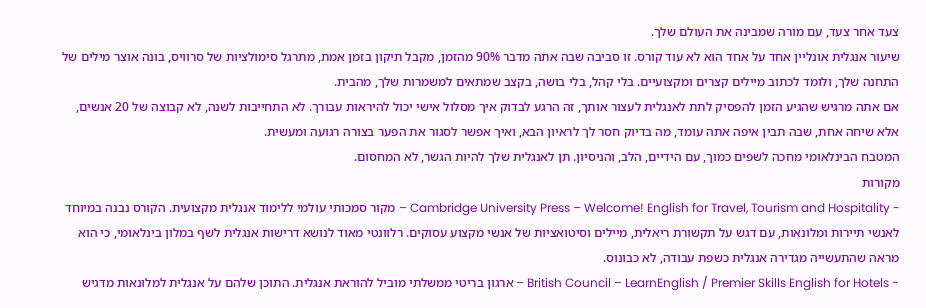צעד אחר צעד, עם מורה שמבינה את העולם שלך.
שיעור אנגלית אונליין אחד על אחד הוא לא עוד קורס. זו סביבה שבה אתה מדבר 90% מהזמן, מקבל תיקון בזמן אמת, מתרגל סימולציות של סרוויס, בונה אוצר מילים של התחנה שלך, ולומד לכתוב מיילים קצרים ומקצועיים. בלי קהל, בלי בושה, בקצב שמתאים למשמרות שלך, מהבית.
אם אתה מרגיש שהגיע הזמן להפסיק לתת לאנגלית לעצור אותך, זה הרגע לבדוק איך מסלול אישי יכול להיראות עבורך. לא התחייבות לשנה, לא קבוצה של 20 אנשים, אלא שיחה אחת, שבה תבין איפה אתה עומד, מה בדיוק חסר לך לראיון הבא, ואיך אפשר לסגור את הפער בצורה רגועה ומעשית.
המטבח הבינלאומי מחכה לשפים כמוך, עם הידיים, הלב, והניסיון. תן לאנגלית שלך להיות הגשר, לא המחסום.
מקורות
- Cambridge University Press – Welcome! English for Travel, Tourism and Hospitality – מקור סמכותי עולמי ללימוד אנגלית מקצועית. הקורס נבנה במיוחד לאנשי תיירות ומלונאות, עם דגש על תקשורת ריאלית, מיילים וסיטואציות של אנשי מקצוע עסוקים. רלוונטי מאוד לנושא דרישות אנגלית לשף במלון בינלאומי, כי הוא מראה שהתעשייה מגדירה אנגלית כשפת עבודה, לא כבונוס.
- British Council – LearnEnglish / Premier Skills English for Hotels – ארגון בריטי ממשלתי מוביל להוראת אנגלית. התוכן שלהם על אנגלית למלונאות מדגיש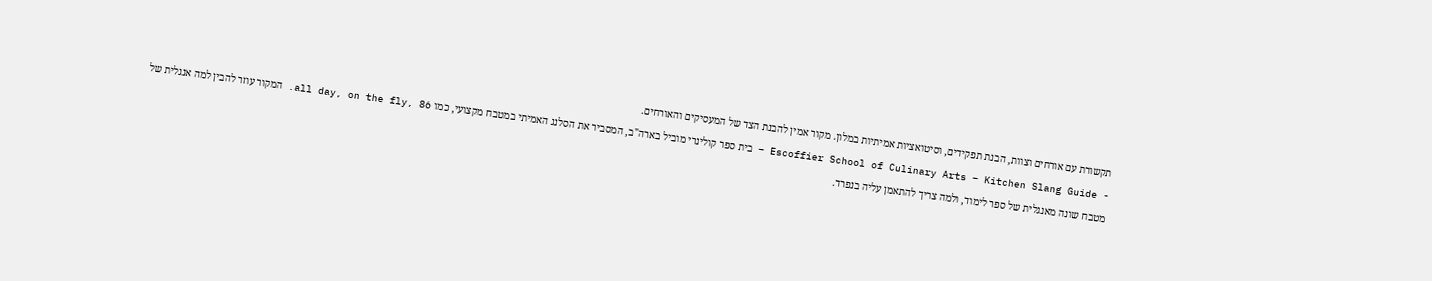תקשורת עם אורחים וצוות, הבנת תפקידים, וסיטואציות אמיתיות במלון. מקור אמין להבנת הצד של המעסיקים והאורחים.
- Escoffier School of Culinary Arts – Kitchen Slang Guide – בית ספר קולינרי מוביל בארה"ב, המסביר את הסלנג האמיתי במטבח מקצועי, כמו all day, on the fly, 86. המקור עוזר להבין למה אנגלית של מטבח שונה מאנגלית של ספר לימוד, ולמה צריך להתאמן עליה בנפרד.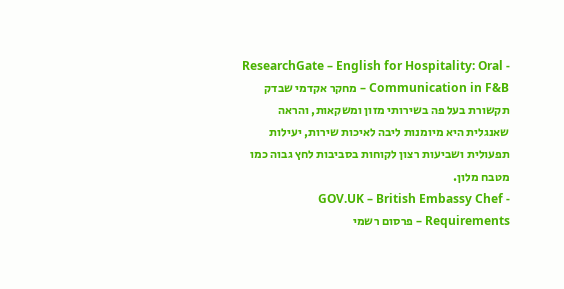- ResearchGate – English for Hospitality: Oral Communication in F&B – מחקר אקדמי שבדק תקשורת בעל פה בשירותי מזון ומשקאות, והראה שאנגלית היא מיומנות ליבה לאיכות שירות, יעילות תפעולית ושביעות רצון לקוחות בסביבות לחץ גבוה כמו מטבח מלון.
- GOV.UK – British Embassy Chef Requirements – פרסום רשמי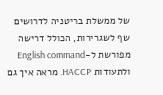של ממשלת בריטניה לדרושים שף לשגרירות, הכולל דרישה מפורשת ל-English command ולתעודות HACCP. מראה איך גם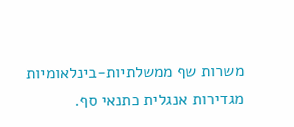משרות שף ממשלתיות-בינלאומיות מגדירות אנגלית כתנאי סף.